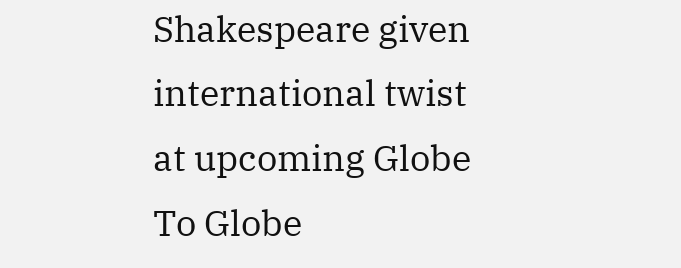Shakespeare given international twist at upcoming Globe To Globe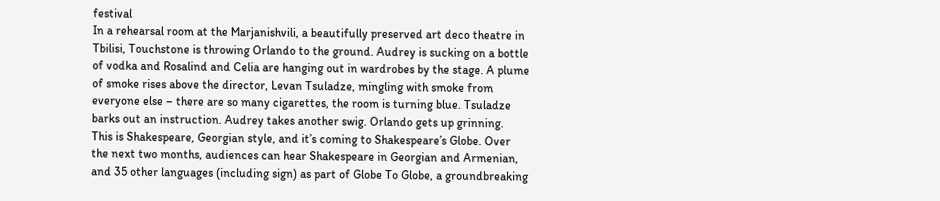festival
In a rehearsal room at the Marjanishvili, a beautifully preserved art deco theatre in Tbilisi, Touchstone is throwing Orlando to the ground. Audrey is sucking on a bottle of vodka and Rosalind and Celia are hanging out in wardrobes by the stage. A plume of smoke rises above the director, Levan Tsuladze, mingling with smoke from everyone else – there are so many cigarettes, the room is turning blue. Tsuladze barks out an instruction. Audrey takes another swig. Orlando gets up grinning.
This is Shakespeare, Georgian style, and it’s coming to Shakespeare’s Globe. Over the next two months, audiences can hear Shakespeare in Georgian and Armenian, and 35 other languages (including sign) as part of Globe To Globe, a groundbreaking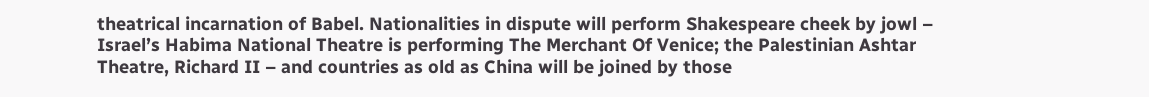theatrical incarnation of Babel. Nationalities in dispute will perform Shakespeare cheek by jowl – Israel’s Habima National Theatre is performing The Merchant Of Venice; the Palestinian Ashtar Theatre, Richard II – and countries as old as China will be joined by those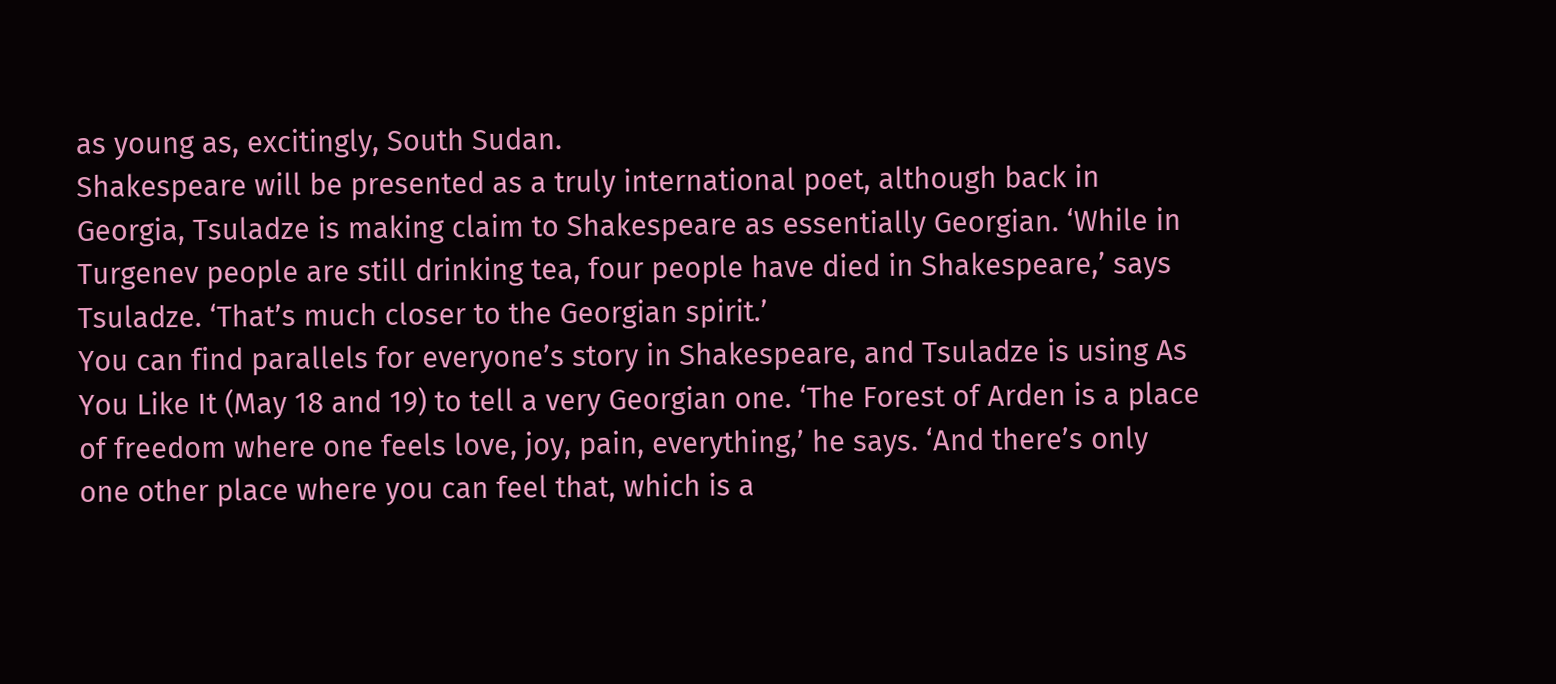as young as, excitingly, South Sudan.
Shakespeare will be presented as a truly international poet, although back in Georgia, Tsuladze is making claim to Shakespeare as essentially Georgian. ‘While in Turgenev people are still drinking tea, four people have died in Shakespeare,’ says Tsuladze. ‘That’s much closer to the Georgian spirit.’
You can find parallels for everyone’s story in Shakespeare, and Tsuladze is using As You Like It (May 18 and 19) to tell a very Georgian one. ‘The Forest of Arden is a place of freedom where one feels love, joy, pain, everything,’ he says. ‘And there’s only one other place where you can feel that, which is a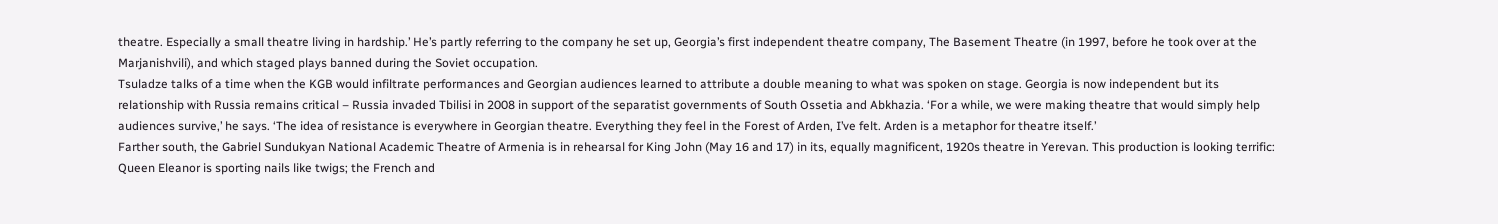theatre. Especially a small theatre living in hardship.’ He’s partly referring to the company he set up, Georgia’s first independent theatre company, The Basement Theatre (in 1997, before he took over at the Marjanishvili), and which staged plays banned during the Soviet occupation.
Tsuladze talks of a time when the KGB would infiltrate performances and Georgian audiences learned to attribute a double meaning to what was spoken on stage. Georgia is now independent but its relationship with Russia remains critical – Russia invaded Tbilisi in 2008 in support of the separatist governments of South Ossetia and Abkhazia. ‘For a while, we were making theatre that would simply help audiences survive,’ he says. ‘The idea of resistance is everywhere in Georgian theatre. Everything they feel in the Forest of Arden, I’ve felt. Arden is a metaphor for theatre itself.’
Farther south, the Gabriel Sundukyan National Academic Theatre of Armenia is in rehearsal for King John (May 16 and 17) in its, equally magnificent, 1920s theatre in Yerevan. This production is looking terrific: Queen Eleanor is sporting nails like twigs; the French and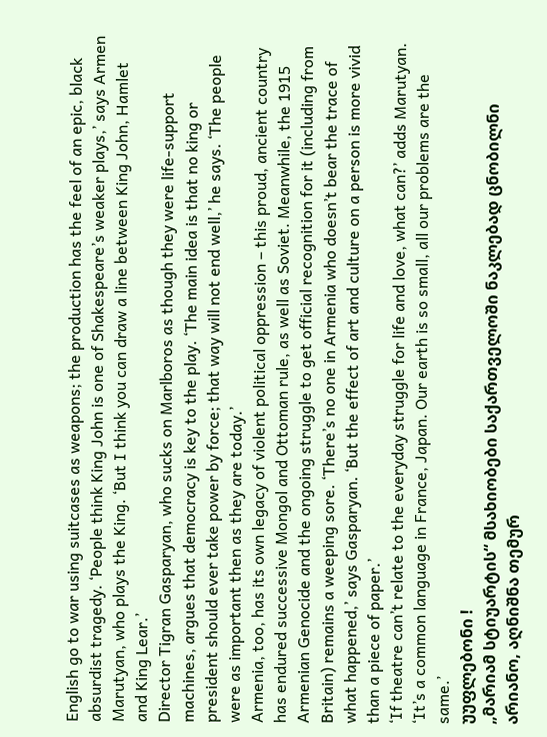English go to war using suitcases as weapons; the production has the feel of an epic, black absurdist tragedy. ‘People think King John is one of Shakespeare’s weaker plays,’ says Armen Marutyan, who plays the King. ‘But I think you can draw a line between King John, Hamlet and King Lear.’
Director Tigran Gasparyan, who sucks on Marlboros as though they were life-support machines, argues that democracy is key to the play. ‘The main idea is that no king or president should ever take power by force; that way will not end well,’ he says. ‘The people were as important then as they are today.’
Armenia, too, has its own legacy of violent political oppression – this proud, ancient country has endured successive Mongol and Ottoman rule, as well as Soviet. Meanwhile, the 1915 Armenian Genocide and the ongoing struggle to get official recognition for it (including from Britain) remains a weeping sore. ‘There’s no one in Armenia who doesn’t bear the trace of what happened,’ says Gasparyan. ‘But the effect of art and culture on a person is more vivid than a piece of paper.’
‘If theatre can’t relate to the everyday struggle for life and love, what can?’ adds Marutyan. ‘It’s a common language in France, Japan. Our earth is so small, all our problems are the same.’
უუფლებონი !
„მარიამ სტიუარტის“ მსახიობები საქართველოში ნაკლებად ცნობილნი არიანო, აღნიშნა თემურ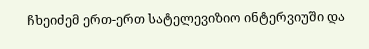ჩხეიძემ ერთ-ერთ სატელევიზიო ინტერვიუში და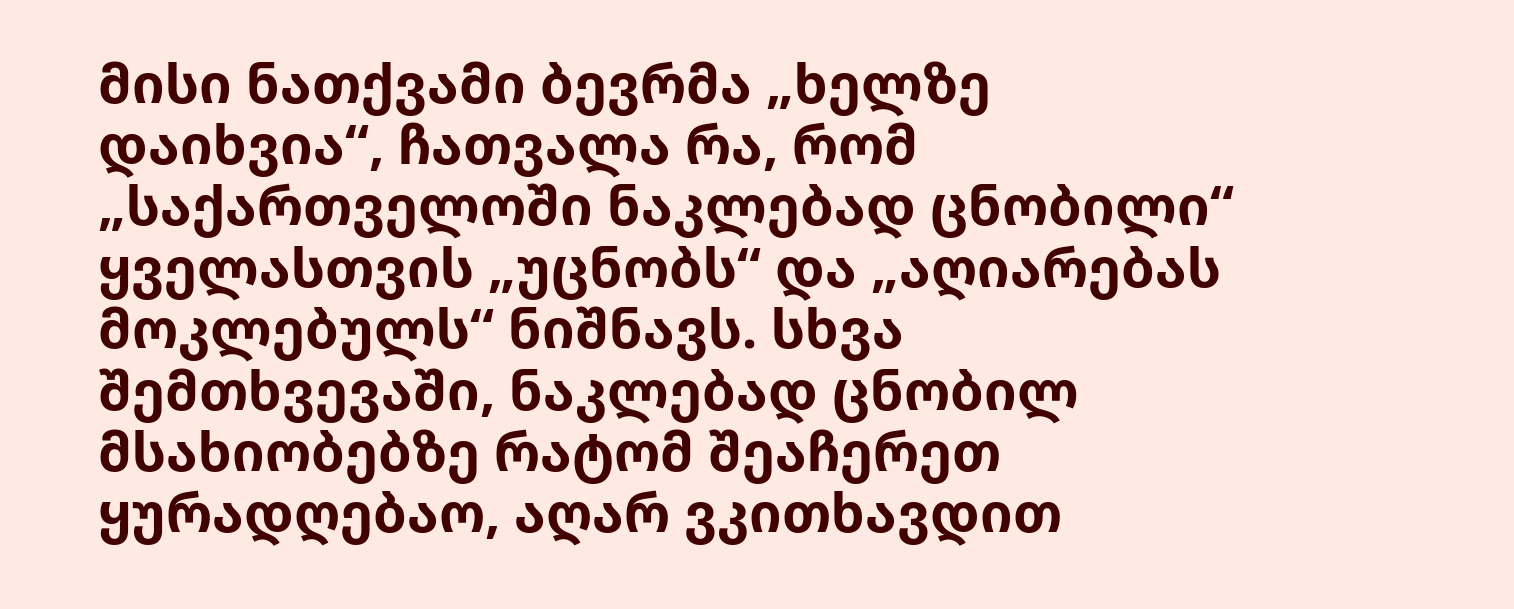მისი ნათქვამი ბევრმა „ხელზე დაიხვია“, ჩათვალა რა, რომ „საქართველოში ნაკლებად ცნობილი“ ყველასთვის „უცნობს“ და „აღიარებას მოკლებულს“ ნიშნავს. სხვა შემთხვევაში, ნაკლებად ცნობილ მსახიობებზე რატომ შეაჩერეთ ყურადღებაო, აღარ ვკითხავდით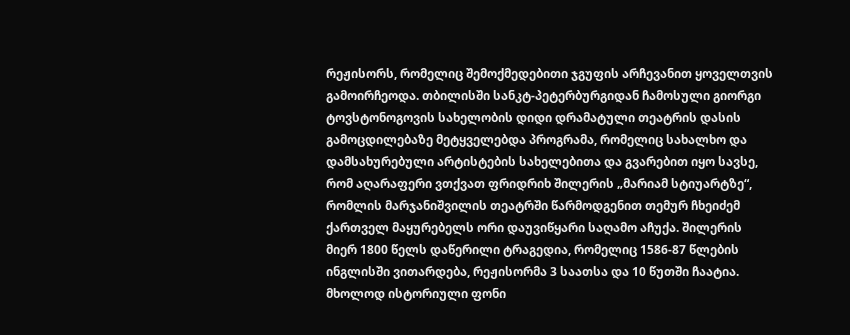რეჟისორს, რომელიც შემოქმედებითი ჯგუფის არჩევანით ყოველთვის გამოირჩეოდა. თბილისში სანკტ-პეტერბურგიდან ჩამოსული გიორგი ტოვსტონოგოვის სახელობის დიდი დრამატული თეატრის დასის გამოცდილებაზე მეტყველებდა პროგრამა, რომელიც სახალხო და დამსახურებული არტისტების სახელებითა და გვარებით იყო სავსე, რომ აღარაფერი ვთქვათ ფრიდრიხ შილერის „მარიამ სტიუარტზე“, რომლის მარჯანიშვილის თეატრში წარმოდგენით თემურ ჩხეიძემ ქართველ მაყურებელს ორი დაუვიწყარი საღამო აჩუქა. შილერის მიერ 1800 წელს დაწერილი ტრაგედია, რომელიც 1586-87 წლების ინგლისში ვითარდება, რეჟისორმა 3 საათსა და 10 წუთში ჩაატია. მხოლოდ ისტორიული ფონი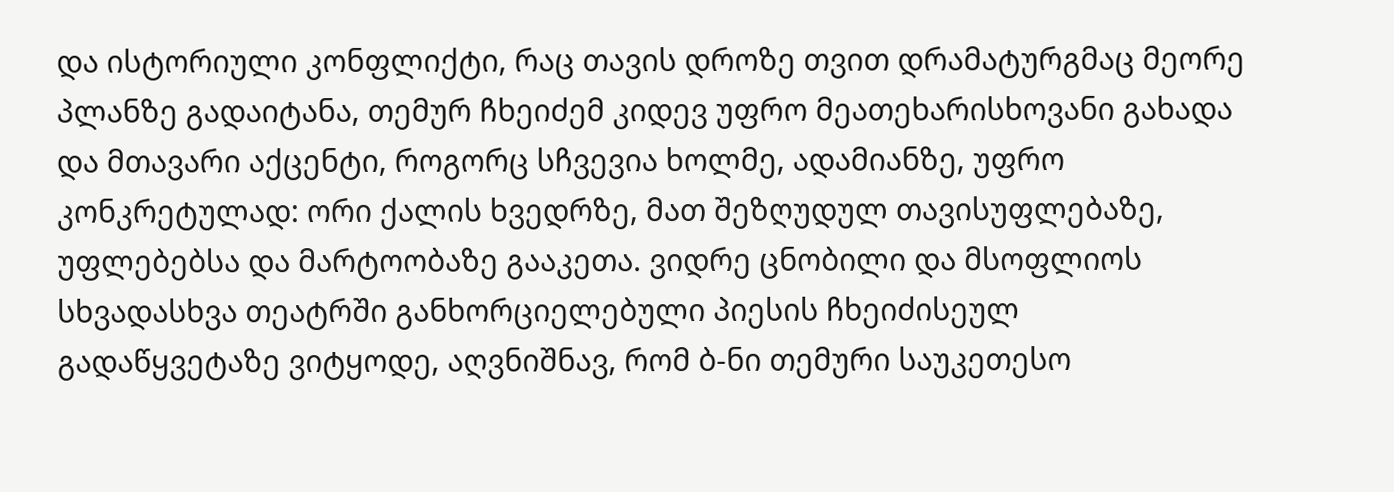და ისტორიული კონფლიქტი, რაც თავის დროზე თვით დრამატურგმაც მეორე პლანზე გადაიტანა, თემურ ჩხეიძემ კიდევ უფრო მეათეხარისხოვანი გახადა და მთავარი აქცენტი, როგორც სჩვევია ხოლმე, ადამიანზე, უფრო კონკრეტულად: ორი ქალის ხვედრზე, მათ შეზღუდულ თავისუფლებაზე, უფლებებსა და მარტოობაზე გააკეთა. ვიდრე ცნობილი და მსოფლიოს სხვადასხვა თეატრში განხორციელებული პიესის ჩხეიძისეულ გადაწყვეტაზე ვიტყოდე, აღვნიშნავ, რომ ბ-ნი თემური საუკეთესო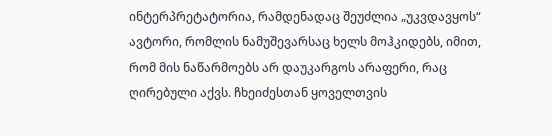ინტერპრეტატორია, რამდენადაც შეუძლია „უკვდავყოს“ ავტორი, რომლის ნამუშევარსაც ხელს მოჰკიდებს, იმით, რომ მის ნაწარმოებს არ დაუკარგოს არაფერი, რაც ღირებული აქვს. ჩხეიძესთან ყოველთვის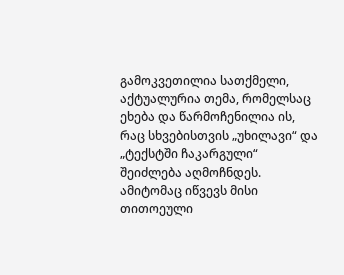გამოკვეთილია სათქმელი, აქტუალურია თემა, რომელსაც ეხება და წარმოჩენილია ის, რაც სხვებისთვის „უხილავი“ და „ტექსტში ჩაკარგული“ შეიძლება აღმოჩნდეს. ამიტომაც იწვევს მისი თითოეული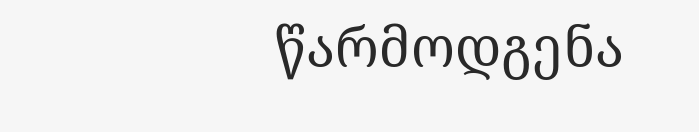წარმოდგენა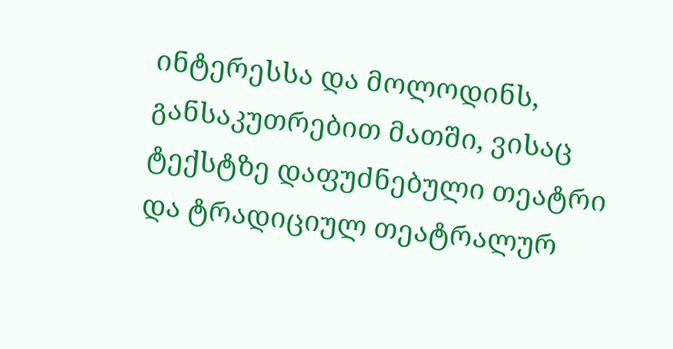ინტერესსა და მოლოდინს, განსაკუთრებით მათში, ვისაც ტექსტზე დაფუძნებული თეატრი და ტრადიციულ თეატრალურ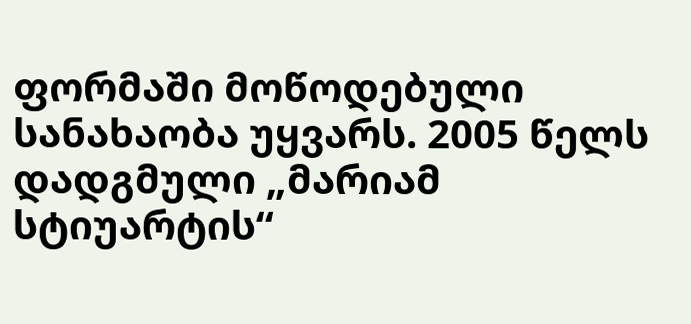ფორმაში მოწოდებული სანახაობა უყვარს. 2005 წელს დადგმული „მარიამ სტიუარტის“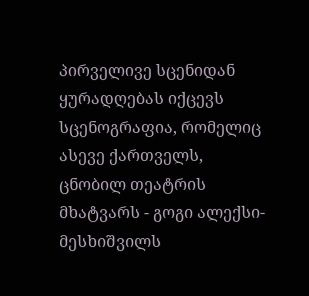პირველივე სცენიდან ყურადღებას იქცევს სცენოგრაფია, რომელიც ასევე ქართველს, ცნობილ თეატრის მხატვარს - გოგი ალექსი-მესხიშვილს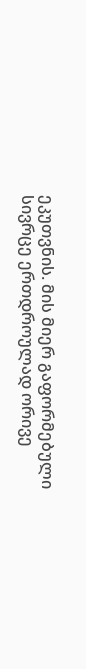ეკუთვნის. მის მიერ გაფორმებული სივრცე ერთდროულად ორივე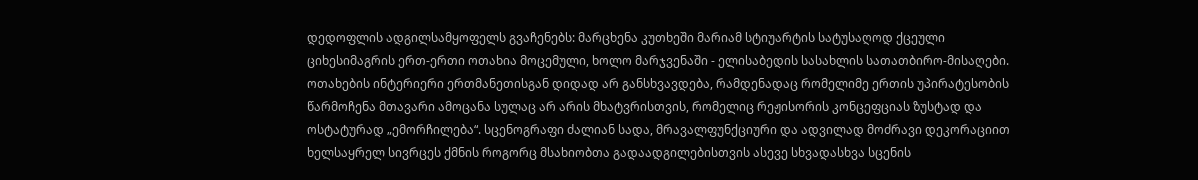დედოფლის ადგილსამყოფელს გვაჩენებს: მარცხენა კუთხეში მარიამ სტიუარტის სატუსაღოდ ქცეული ციხესიმაგრის ერთ-ერთი ოთახია მოცემული, ხოლო მარჯვენაში - ელისაბედის სასახლის სათათბირო-მისაღები. ოთახების ინტერიერი ერთმანეთისგან დიდად არ განსხვავდება, რამდენადაც რომელიმე ერთის უპირატესობის წარმოჩენა მთავარი ამოცანა სულაც არ არის მხატვრისთვის, რომელიც რეჟისორის კონცეფციას ზუსტად და ოსტატურად „ემორჩილება“. სცენოგრაფი ძალიან სადა, მრავალფუნქციური და ადვილად მოძრავი დეკორაციით ხელსაყრელ სივრცეს ქმნის როგორც მსახიობთა გადაადგილებისთვის ასევე სხვადასხვა სცენის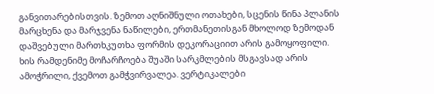განვითარებისთვის. ზემოთ აღნიშნული ოთახები, სცენის წინა პლანის მარცხენა და მარჯვენა ნაწილები, ერთმანეთისგან მხოლოდ ზემოდან დაშვებული მართხკუთხა ფორმის დეკორაციით არის გამოყოფილი. ხის რამდენიმე მოჩარჩოება შუაში სარკმლების მსგავსად არის ამოჭრილი, ქვემოთ გამჭვირვალეა. ვერტიკალები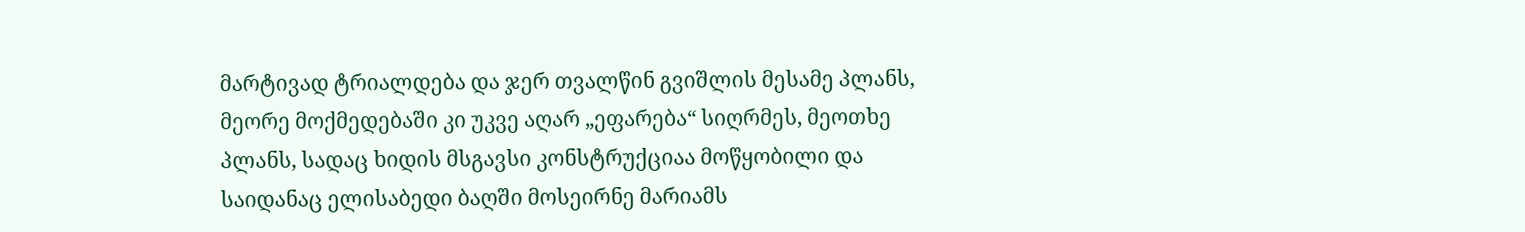მარტივად ტრიალდება და ჯერ თვალწინ გვიშლის მესამე პლანს, მეორე მოქმედებაში კი უკვე აღარ „ეფარება“ სიღრმეს, მეოთხე პლანს, სადაც ხიდის მსგავსი კონსტრუქციაა მოწყობილი და საიდანაც ელისაბედი ბაღში მოსეირნე მარიამს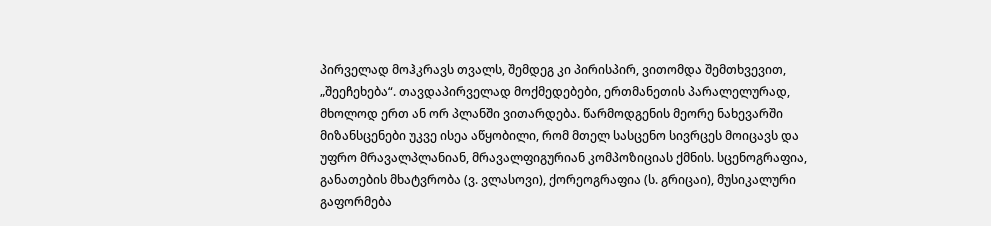პირველად მოჰკრავს თვალს, შემდეგ კი პირისპირ, ვითომდა შემთხვევით, „შეეჩეხება“. თავდაპირველად მოქმედებები, ერთმანეთის პარალელურად, მხოლოდ ერთ ან ორ პლანში ვითარდება. წარმოდგენის მეორე ნახევარში მიზანსცენები უკვე ისეა აწყობილი, რომ მთელ სასცენო სივრცეს მოიცავს და უფრო მრავალპლანიან, მრავალფიგურიან კომპოზიციას ქმნის. სცენოგრაფია, განათების მხატვრობა (ვ. ვლასოვი), ქორეოგრაფია (ს. გრიცაი), მუსიკალური გაფორმება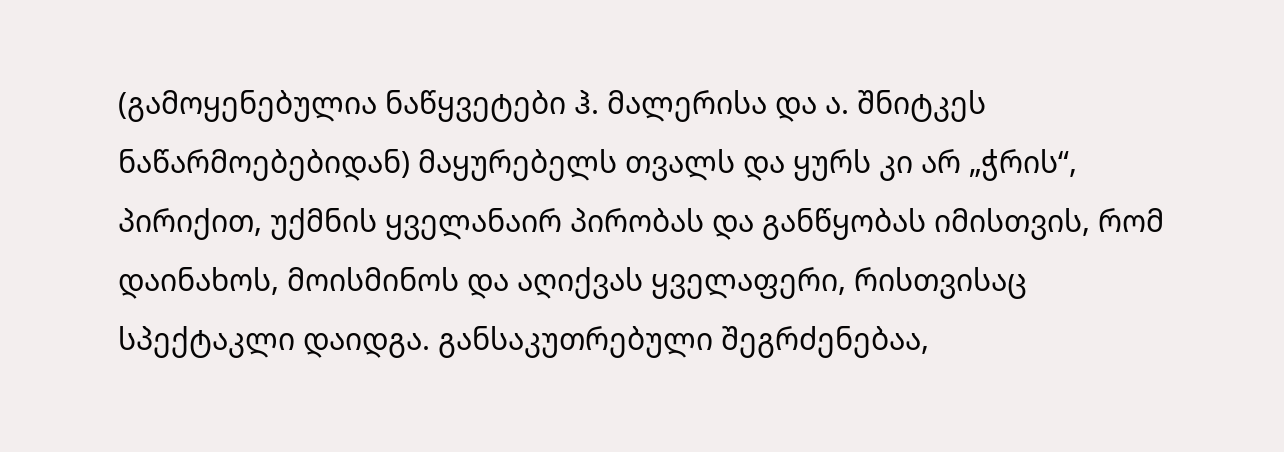(გამოყენებულია ნაწყვეტები ჰ. მალერისა და ა. შნიტკეს ნაწარმოებებიდან) მაყურებელს თვალს და ყურს კი არ „ჭრის“, პირიქით, უქმნის ყველანაირ პირობას და განწყობას იმისთვის, რომ დაინახოს, მოისმინოს და აღიქვას ყველაფერი, რისთვისაც სპექტაკლი დაიდგა. განსაკუთრებული შეგრძენებაა,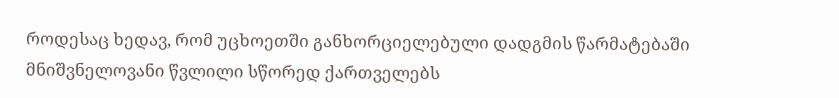როდესაც ხედავ, რომ უცხოეთში განხორციელებული დადგმის წარმატებაში მნიშვნელოვანი წვლილი სწორედ ქართველებს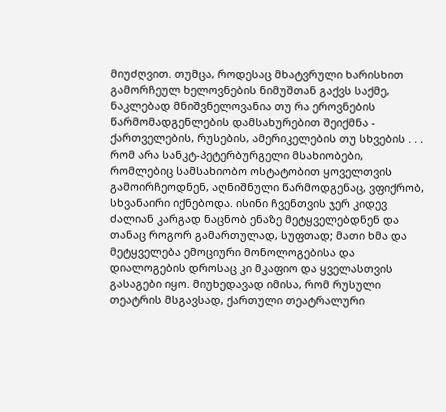მიუძღვით. თუმცა, როდესაც მხატვრული ხარისხით გამორჩეულ ხელოვნების ნიმუშთან გაქვს საქმე, ნაკლებად მნიშვნელოვანია თუ რა ეროვნების წარმომადგენლების დამსახურებით შეიქმნა - ქართველების, რუსების, ამერიკელების თუ სხვების . . . რომ არა სანკტ-პეტერბურგელი მსახიობები, რომლებიც სამსახიობო ოსტატობით ყოველთვის გამოირჩეოდნენ, აღნიშნული წარმოდგენაც, ვფიქრობ, სხვანაირი იქნებოდა. ისინი ჩვენთვის ჯერ კიდევ ძალიან კარგად ნაცნობ ენაზე მეტყველებდნენ და თანაც როგორ გამართულად, სუფთად; მათი ხმა და მეტყველება ემოციური მონოლოგებისა და დიალოგების დროსაც კი მკაფიო და ყველასთვის გასაგები იყო. მიუხედავად იმისა, რომ რუსული თეატრის მსგავსად, ქართული თეატრალური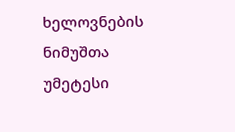ხელოვნების ნიმუშთა უმეტესი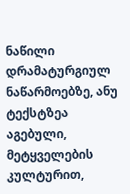ნაწილი დრამატურგიულ ნაწარმოებზე, ანუ ტექსტზეა აგებული, მეტყველების კულტურით,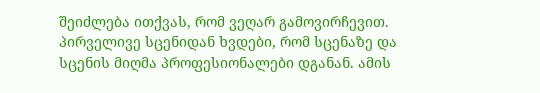შეიძლება ითქვას, რომ ვეღარ გამოვირჩევით. პირველივე სცენიდან ხვდები, რომ სცენაზე და სცენის მიღმა პროფესიონალები დგანან. ამის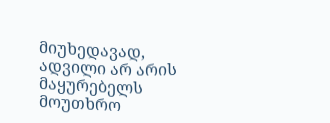მიუხედავად, ადვილი არ არის მაყურებელს მოუთხრო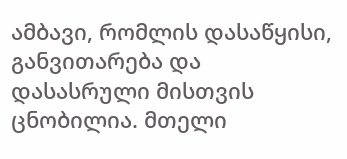ამბავი, რომლის დასაწყისი, განვითარება და დასასრული მისთვის ცნობილია. მთელი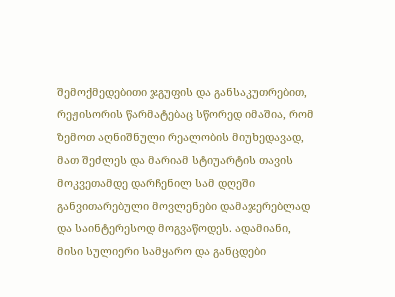შემოქმედებითი ჯგუფის და განსაკუთრებით, რეჟისორის წარმატებაც სწორედ იმაშია, რომ ზემოთ აღნიშნული რეალობის მიუხედავად, მათ შეძლეს და მარიამ სტიუარტის თავის მოკვეთამდე დარჩენილ სამ დღეში განვითარებული მოვლენები დამაჯერებლად და საინტერესოდ მოგვაწოდეს. ადამიანი, მისი სულიერი სამყარო და განცდები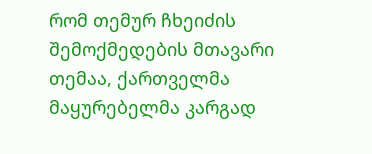რომ თემურ ჩხეიძის შემოქმედების მთავარი თემაა, ქართველმა მაყურებელმა კარგად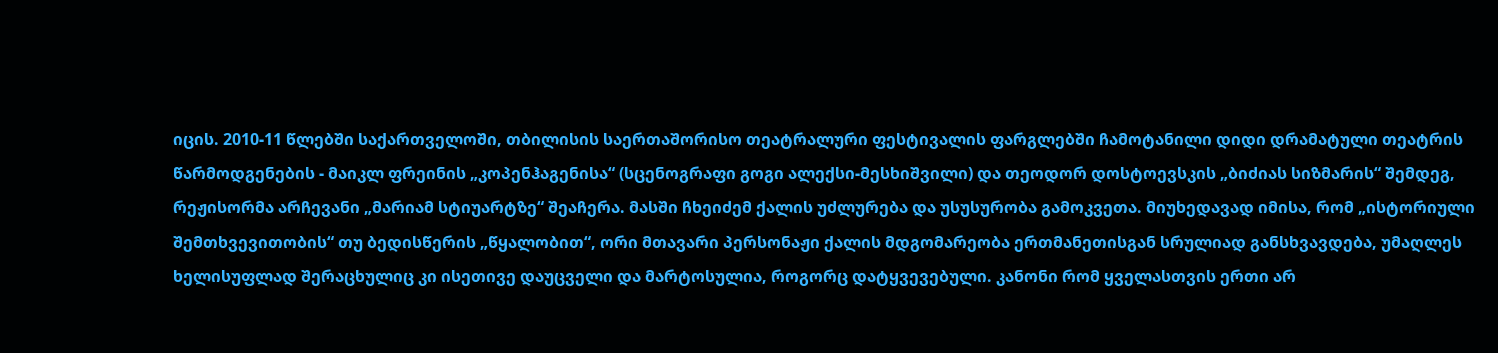იცის. 2010-11 წლებში საქართველოში, თბილისის საერთაშორისო თეატრალური ფესტივალის ფარგლებში ჩამოტანილი დიდი დრამატული თეატრის წარმოდგენების - მაიკლ ფრეინის „კოპენჰაგენისა“ (სცენოგრაფი გოგი ალექსი-მესხიშვილი) და თეოდორ დოსტოევსკის „ბიძიას სიზმარის“ შემდეგ, რეჟისორმა არჩევანი „მარიამ სტიუარტზე“ შეაჩერა. მასში ჩხეიძემ ქალის უძლურება და უსუსურობა გამოკვეთა. მიუხედავად იმისა, რომ „ისტორიული შემთხვევითობის“ თუ ბედისწერის „წყალობით“, ორი მთავარი პერსონაჟი ქალის მდგომარეობა ერთმანეთისგან სრულიად განსხვავდება, უმაღლეს ხელისუფლად შერაცხულიც კი ისეთივე დაუცველი და მარტოსულია, როგორც დატყვევებული. კანონი რომ ყველასთვის ერთი არ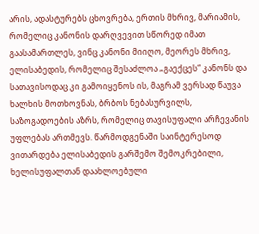არის, ადასტურებს ცხოვრება, ერთის მხრივ, მარიამის, რომელიც კანონის დარღვევით სწორედ იმათ გაასამართლეს, ვინც კანონი მიიღო, მეორეს მხრივ, ელისაბედის, რომელიც შესაძლოა „გაექცეს“ კანონს და სათავისოდაც კი გამოიყენოს ის, მაგრამ ვერსად წაუვა ხალხის მოთხოვნას, ბრბოს ნებასურვილს, საზოგადოების აზრს, რომელიც თავისუფალი არჩევანის უფლებას ართმევს. წარმოდგენაში საინტერესოდ ვითარდება ელისაბედის გარშემო შემოკრებილი, ხელისუფალთან დაახლოებული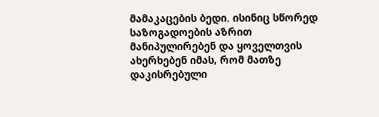მამაკაცების ბედი. ისინიც სწორედ საზოგადოების აზრით მანიპულირებენ და ყოველთვის ახერხებენ იმას, რომ მათზე დაკისრებული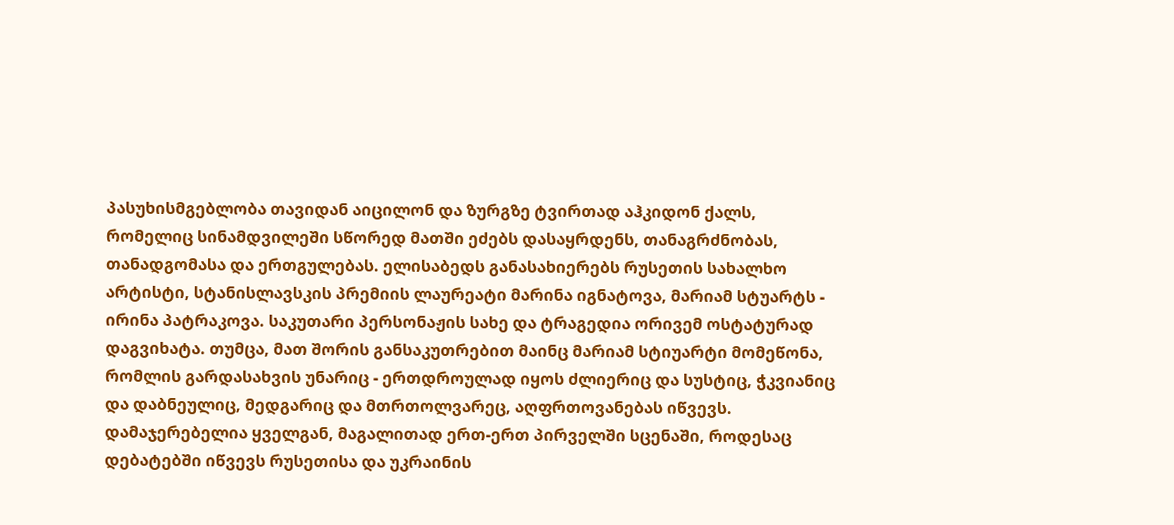პასუხისმგებლობა თავიდან აიცილონ და ზურგზე ტვირთად აჰკიდონ ქალს, რომელიც სინამდვილეში სწორედ მათში ეძებს დასაყრდენს, თანაგრძნობას, თანადგომასა და ერთგულებას. ელისაბედს განასახიერებს რუსეთის სახალხო არტისტი, სტანისლავსკის პრემიის ლაურეატი მარინა იგნატოვა, მარიამ სტუარტს - ირინა პატრაკოვა. საკუთარი პერსონაჟის სახე და ტრაგედია ორივემ ოსტატურად დაგვიხატა. თუმცა, მათ შორის განსაკუთრებით მაინც მარიამ სტიუარტი მომეწონა, რომლის გარდასახვის უნარიც - ერთდროულად იყოს ძლიერიც და სუსტიც, ჭკვიანიც და დაბნეულიც, მედგარიც და მთრთოლვარეც, აღფრთოვანებას იწვევს. დამაჯერებელია ყველგან, მაგალითად ერთ-ერთ პირველში სცენაში, როდესაც დებატებში იწვევს რუსეთისა და უკრაინის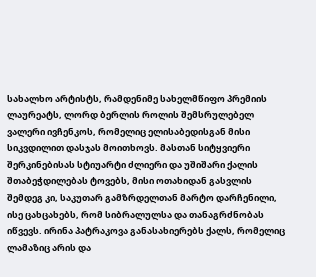სახალხო არტისტს, რამდენიმე სახელმწიფო პრემიის ლაურეატს, ლორდ ბერლის როლის შემსრულებელ ვალერი ივჩენკოს, რომელიც ელისაბედისგან მისი სიკვდილით დასჯას მოითხოვს. მასთან სიტყვიერი შერკინებისას სტიუარტი ძლიერი და უშიშარი ქალის შთაბეჭდილებას ტოვებს, მისი ოთახიდან გასვლის შემდეგ კი, საკუთარ გამზრდელთან მარტო დარჩენილი, ისე ცახცახებს, რომ სიბრალულსა და თანაგრძნობას იწვევს. ირინა პატრაკოვა განასახიერებს ქალს, რომელიც ლამაზიც არის და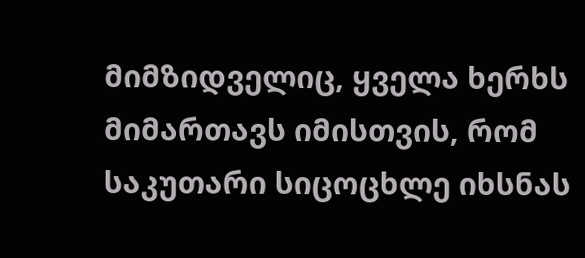მიმზიდველიც, ყველა ხერხს მიმართავს იმისთვის, რომ საკუთარი სიცოცხლე იხსნას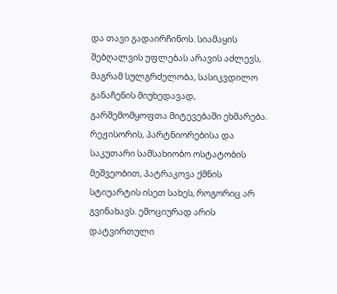და თავი გადაირჩინოს. სიამაყის შებღალვის უფლებას არავის აძლევს, მაგრამ სულგრძელობა, სასიკვდილო განაჩენის მიუხედავად, გარშემომყოფთა მიტევებაში ეხმარება. რეჟისორის, პარტნიორებისა და საკუთარი სამსახიობო ოსტატობის მეშვეობით, პატრაკოვა ქმნის სტიუარტის ისეთ სახეს, როგორიც არ გვინახავს. ემოციურად არის დატვირთული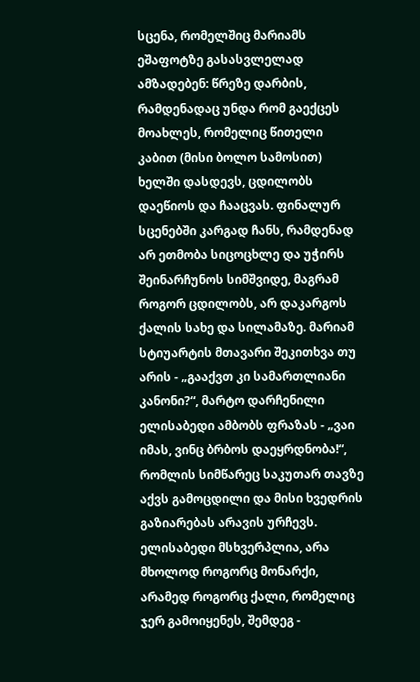სცენა, რომელშიც მარიამს ეშაფოტზე გასასვლელად ამზადებენ: წრეზე დარბის, რამდენადაც უნდა რომ გაექცეს მოახლეს, რომელიც წითელი კაბით (მისი ბოლო სამოსით) ხელში დასდევს, ცდილობს დაეწიოს და ჩააცვას. ფინალურ სცენებში კარგად ჩანს, რამდენად არ ეთმობა სიცოცხლე და უჭირს შეინარჩუნოს სიმშვიდე, მაგრამ როგორ ცდილობს, არ დაკარგოს ქალის სახე და სილამაზე. მარიამ სტიუარტის მთავარი შეკითხვა თუ არის - „გააქვთ კი სამართლიანი კანონი?“, მარტო დარჩენილი ელისაბედი ამბობს ფრაზას - „ვაი იმას, ვინც ბრბოს დაეყრდნობა!“, რომლის სიმწარეც საკუთარ თავზე აქვს გამოცდილი და მისი ხვედრის გაზიარებას არავის ურჩევს. ელისაბედი მსხვერპლია, არა მხოლოდ როგორც მონარქი, არამედ როგორც ქალი, რომელიც ჯერ გამოიყენეს, შემდეგ -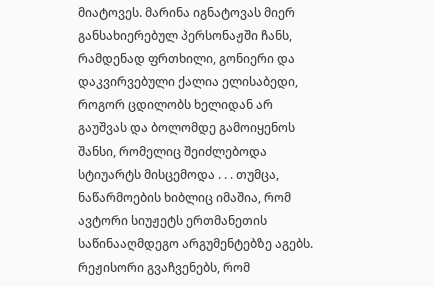მიატოვეს. მარინა იგნატოვას მიერ განსახიერებულ პერსონაჟში ჩანს, რამდენად ფრთხილი, გონიერი და დაკვირვებული ქალია ელისაბედი, როგორ ცდილობს ხელიდან არ გაუშვას და ბოლომდე გამოიყენოს შანსი, რომელიც შეიძლებოდა სტიუარტს მისცემოდა . . . თუმცა, ნაწარმოების ხიბლიც იმაშია, რომ ავტორი სიუჟეტს ერთმანეთის საწინააღმდეგო არგუმენტებზე აგებს. რეჟისორი გვაჩვენებს, რომ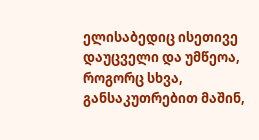ელისაბედიც ისეთივე დაუცველი და უმწეოა, როგორც სხვა, განსაკუთრებით მაშინ,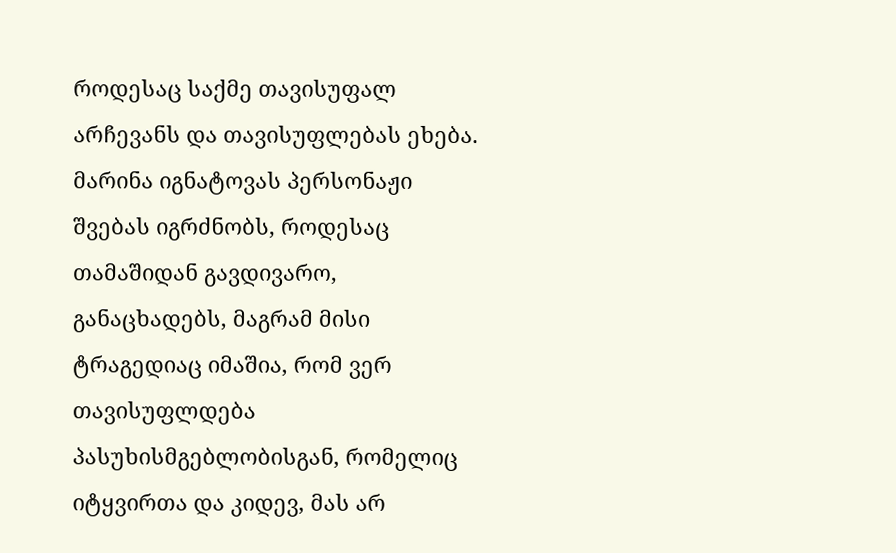როდესაც საქმე თავისუფალ არჩევანს და თავისუფლებას ეხება. მარინა იგნატოვას პერსონაჟი შვებას იგრძნობს, როდესაც თამაშიდან გავდივარო, განაცხადებს, მაგრამ მისი ტრაგედიაც იმაშია, რომ ვერ თავისუფლდება პასუხისმგებლობისგან, რომელიც იტყვირთა და კიდევ, მას არ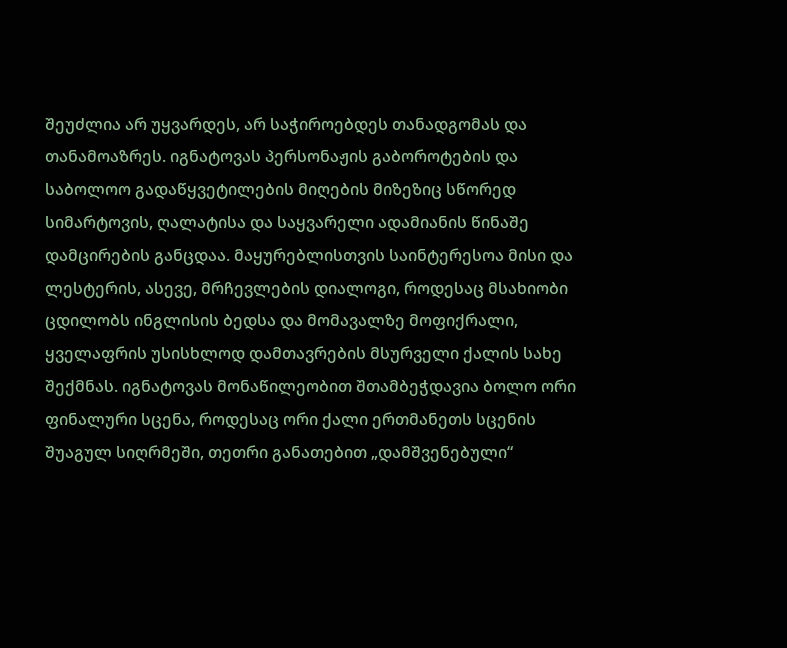შეუძლია არ უყვარდეს, არ საჭიროებდეს თანადგომას და თანამოაზრეს. იგნატოვას პერსონაჟის გაბოროტების და საბოლოო გადაწყვეტილების მიღების მიზეზიც სწორედ სიმარტოვის, ღალატისა და საყვარელი ადამიანის წინაშე დამცირების განცდაა. მაყურებლისთვის საინტერესოა მისი და ლესტერის, ასევე, მრჩევლების დიალოგი, როდესაც მსახიობი ცდილობს ინგლისის ბედსა და მომავალზე მოფიქრალი, ყველაფრის უსისხლოდ დამთავრების მსურველი ქალის სახე შექმნას. იგნატოვას მონაწილეობით შთამბეჭდავია ბოლო ორი ფინალური სცენა, როდესაც ორი ქალი ერთმანეთს სცენის შუაგულ სიღრმეში, თეთრი განათებით „დამშვენებული“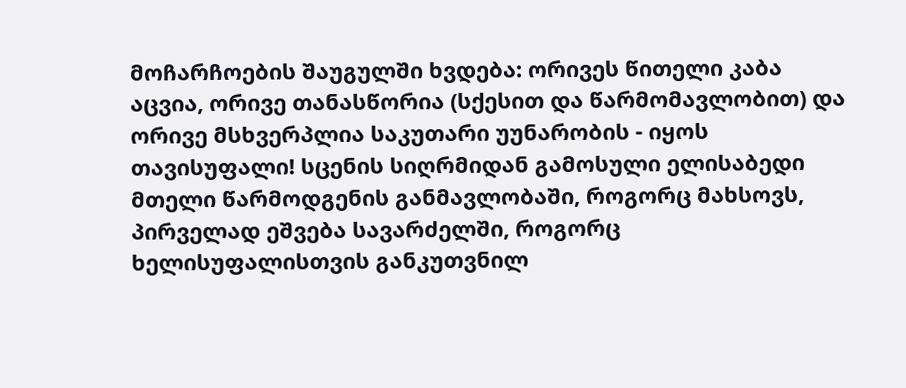მოჩარჩოების შაუგულში ხვდება: ორივეს წითელი კაბა აცვია, ორივე თანასწორია (სქესით და წარმომავლობით) და ორივე მსხვერპლია საკუთარი უუნარობის - იყოს თავისუფალი! სცენის სიღრმიდან გამოსული ელისაბედი მთელი წარმოდგენის განმავლობაში, როგორც მახსოვს, პირველად ეშვება სავარძელში, როგორც ხელისუფალისთვის განკუთვნილ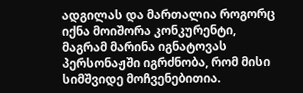ადგილას და მართალია როგორც იქნა მოიშორა კონკურენტი, მაგრამ მარინა იგნატოვას პერსონაჟში იგრძნობა, რომ მისი სიმშვიდე მოჩვენებითია.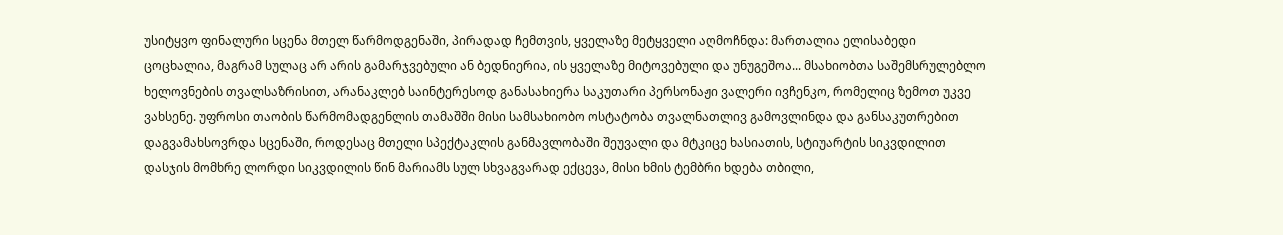უსიტყვო ფინალური სცენა მთელ წარმოდგენაში, პირადად ჩემთვის, ყველაზე მეტყველი აღმოჩნდა: მართალია ელისაბედი ცოცხალია, მაგრამ სულაც არ არის გამარჯვებული ან ბედნიერია, ის ყველაზე მიტოვებული და უნუგეშოა... მსახიობთა საშემსრულებლო ხელოვნების თვალსაზრისით, არანაკლებ საინტერესოდ განასახიერა საკუთარი პერსონაჟი ვალერი ივჩენკო, რომელიც ზემოთ უკვე ვახსენე. უფროსი თაობის წარმომადგენლის თამაშში მისი სამსახიობო ოსტატობა თვალნათლივ გამოვლინდა და განსაკუთრებით დაგვამახსოვრდა სცენაში, როდესაც მთელი სპექტაკლის განმავლობაში შეუვალი და მტკიცე ხასიათის, სტიუარტის სიკვდილით დასჯის მომხრე ლორდი სიკვდილის წინ მარიამს სულ სხვაგვარად ექცევა, მისი ხმის ტემბრი ხდება თბილი,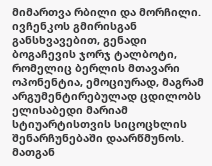მიმართვა რბილი და მორჩილი. ივჩენკოს გმირისგან განსხვავებით, გენადი ბოგაჩევის ჯორჯ ტალბოტი, რომელიც ბერლის მთავარი ოპონენტია, ემოციურად, მაგრამ არგუმენტირებულად ცდილობს ელისაბედი მარიამ სტიუარტისთვის სიცოცხლის შენარჩუნებაში დაარწმუნოს. მათგან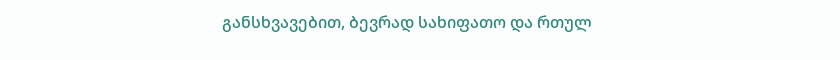განსხვავებით, ბევრად სახიფათო და რთულ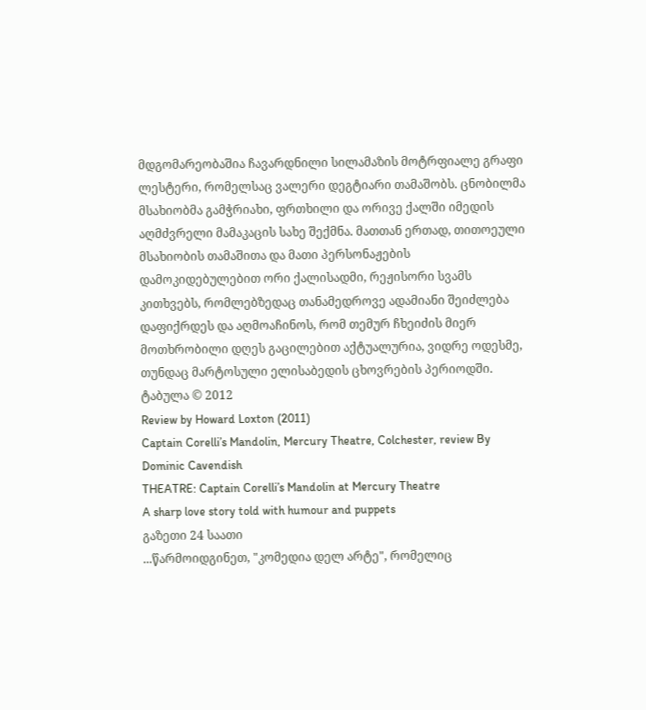მდგომარეობაშია ჩავარდნილი სილამაზის მოტრფიალე გრაფი ლესტერი, რომელსაც ვალერი დეგტიარი თამაშობს. ცნობილმა მსახიობმა გამჭრიახი, ფრთხილი და ორივე ქალში იმედის აღმძვრელი მამაკაცის სახე შექმნა. მათთან ერთად, თითოეული მსახიობის თამაშითა და მათი პერსონაჟების დამოკიდებულებით ორი ქალისადმი, რეჟისორი სვამს კითხვებს, რომლებზედაც თანამედროვე ადამიანი შეიძლება დაფიქრდეს და აღმოაჩინოს, რომ თემურ ჩხეიძის მიერ მოთხრობილი დღეს გაცილებით აქტუალურია, ვიდრე ოდესმე, თუნდაც მარტოსული ელისაბედის ცხოვრების პერიოდში.
ტაბულა © 2012
Review by Howard Loxton (2011)
Captain Corelli’s Mandolin, Mercury Theatre, Colchester, review By Dominic Cavendish
THEATRE: Captain Corelli’s Mandolin at Mercury Theatre
A sharp love story told with humour and puppets
გაზეთი 24 საათი
...წარმოიდგინეთ, "კომედია დელ არტე", რომელიც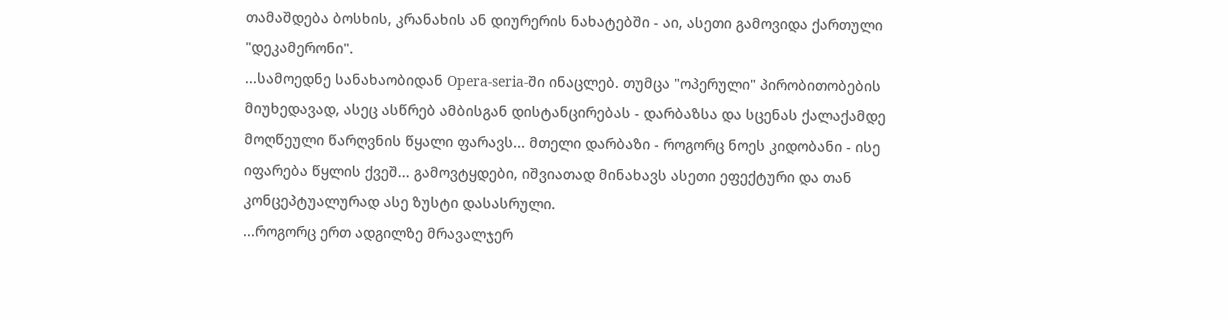თამაშდება ბოსხის, კრანახის ან დიურერის ნახატებში - აი, ასეთი გამოვიდა ქართული "დეკამერონი".
...სამოედნე სანახაობიდან Opera-seria-ში ინაცლებ. თუმცა "ოპერული" პირობითობების მიუხედავად, ასეც ასწრებ ამბისგან დისტანცირებას - დარბაზსა და სცენას ქალაქამდე მოღწეული წარღვნის წყალი ფარავს... მთელი დარბაზი - როგორც ნოეს კიდობანი - ისე იფარება წყლის ქვეშ... გამოვტყდები, იშვიათად მინახავს ასეთი ეფექტური და თან კონცეპტუალურად ასე ზუსტი დასასრული.
...როგორც ერთ ადგილზე მრავალჯერ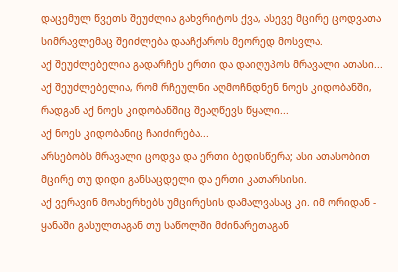დაცემულ წვეთს შეუძლია გახვრიტოს ქვა, ასევე მცირე ცოდვათა სიმრავლემაც შეიძლება დააჩქაროს მეორედ მოსვლა.
აქ შეუძლებელია გადარჩეს ერთი და დაიღუპოს მრავალი ათასი...
აქ შეუძლებელია, რომ რჩეულნი აღმოჩნდნენ ნოეს კიდობანში, რადგან აქ ნოეს კიდობანშიც შეაღწევს წყალი...
აქ ნოეს კიდობანიც ჩაიძირება...
არსებობს მრავალი ცოდვა და ერთი ბედისწერა; ასი ათასობით მცირე თუ დიდი განსაცდელი და ერთი კათარსისი.
აქ ვერავინ მოახერხებს უმცირესის დამალვასაც კი. იმ ორიდან - ყანაში გასულთაგან თუ საწოლში მძინარეთაგან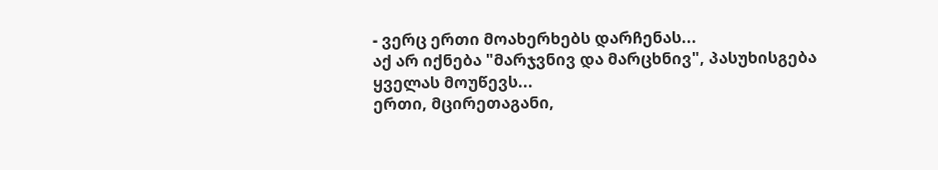- ვერც ერთი მოახერხებს დარჩენას...
აქ არ იქნება "მარჯვნივ და მარცხნივ", პასუხისგება ყველას მოუწევს...
ერთი, მცირეთაგანი,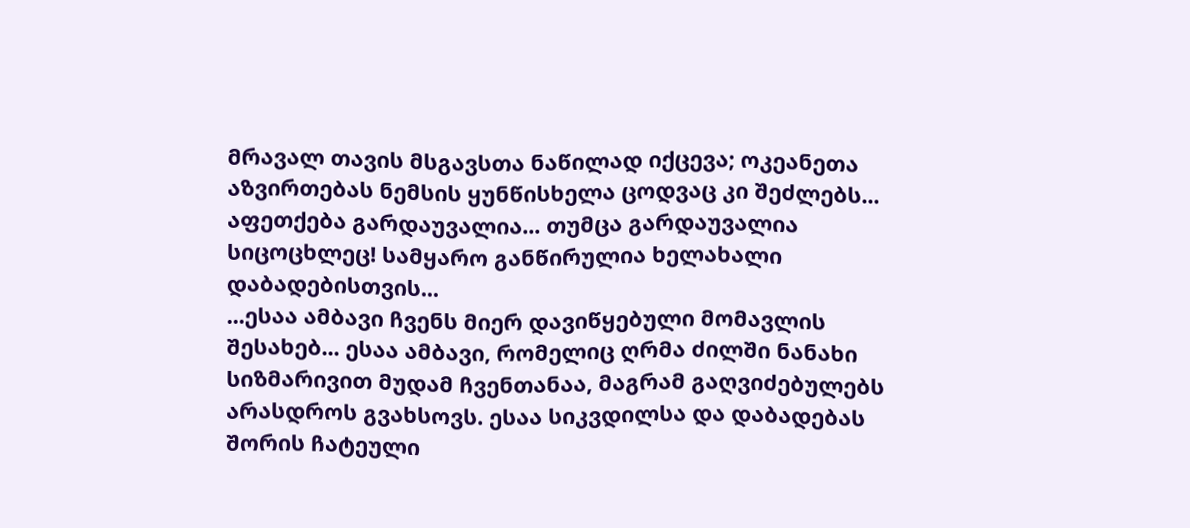მრავალ თავის მსგავსთა ნაწილად იქცევა; ოკეანეთა აზვირთებას ნემსის ყუნწისხელა ცოდვაც კი შეძლებს... აფეთქება გარდაუვალია... თუმცა გარდაუვალია სიცოცხლეც! სამყარო განწირულია ხელახალი დაბადებისთვის...
...ესაა ამბავი ჩვენს მიერ დავიწყებული მომავლის შესახებ... ესაა ამბავი, რომელიც ღრმა ძილში ნანახი სიზმარივით მუდამ ჩვენთანაა, მაგრამ გაღვიძებულებს არასდროს გვახსოვს. ესაა სიკვდილსა და დაბადებას შორის ჩატეული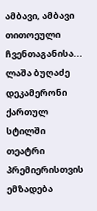ამბავი, ამბავი თითოეული ჩვენთაგანისა...
ლაშა ბუღაძე
დეკამერონი ქართულ სტილში
თეატრი პრემიერისთვის ემზადება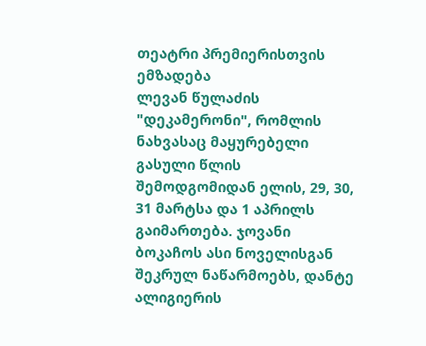თეატრი პრემიერისთვის ემზადება
ლევან წულაძის "დეკამერონი", რომლის ნახვასაც მაყურებელი გასული წლის შემოდგომიდან ელის, 29, 30, 31 მარტსა და 1 აპრილს გაიმართება. ჯოვანი ბოკაჩოს ასი ნოველისგან შეკრულ ნაწარმოებს, დანტე ალიგიერის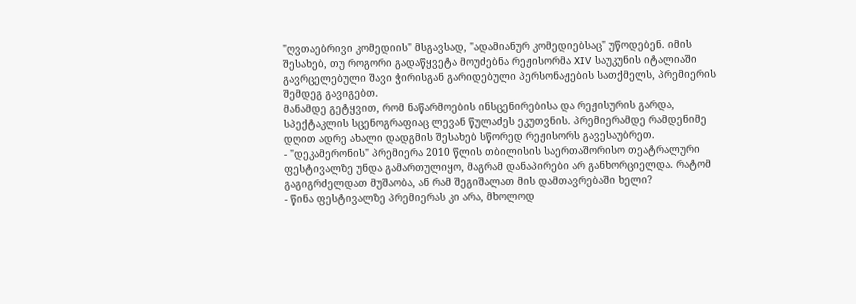"ღვთაებრივი კომედიის" მსგავსად, "ადამიანურ კომედიებსაც" უწოდებენ. იმის შესახებ, თუ როგორი გადაწყვეტა მოუძებნა რეჟისორმა XIV საუკუნის იტალიაში გავრცელებული შავი ჭირისგან გარიდებული პერსონაჟების სათქმელს, პრემიერის შემდეგ გავიგებთ.
მანამდე გეტყვით, რომ ნაწარმოების ინსცენირებისა და რეჟისურის გარდა, სპექტაკლის სცენოგრაფიაც ლევან წულაძეს ეკუთვნის. პრემიერამდე რამდენიმე დღით ადრე ახალი დადგმის შესახებ სწორედ რეჟისორს გავესაუბრეთ.
- "დეკამერონის" პრემიერა 2010 წლის თბილისის საერთაშორისო თეატრალური ფესტივალზე უნდა გამართულიყო, მაგრამ დანაპირები არ განხორციელდა. რატომ გაგიგრძელდათ მუშაობა, ან რამ შეგიშალათ მის დამთავრებაში ხელი?
- წინა ფესტივალზე პრემიერას კი არა, მხოლოდ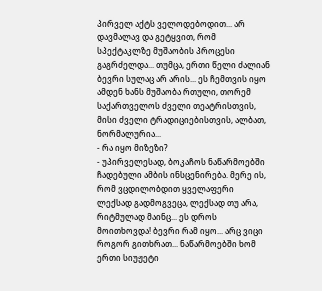პირველ აქტს ველოდებოდით... არ დავმალავ და გეტყვით, რომ სპექტაკლზე მუშაობის პროცესი გაგრძელდა... თუმცა, ერთი წელი ძალიან ბევრი სულაც არ არის... ეს ჩემთვის იყო ამდენ ხანს მუშაობა რთული, თორემ საქართველოს ძველი თეატრისთვის, მისი ძველი ტრადიციებისთვის, ალბათ, ნორმალურია...
- რა იყო მიზეზი?
- უპირველესად, ბოკაჩოს ნაწარმოებში ჩადებული ამბის ინსცენირება. მერე ის, რომ ვცდილობდით ყველაფერი ლექსად გადმოგვეცა, ლექსად თუ არა, რიტმულად მაინც... ეს დროს მოითხოვდა! ბევრი რამ იყო... არც ვიცი როგორ გითხრათ... ნაწარმოებში ხომ ერთი სიუჟეტი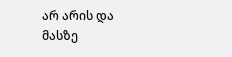არ არის და მასზე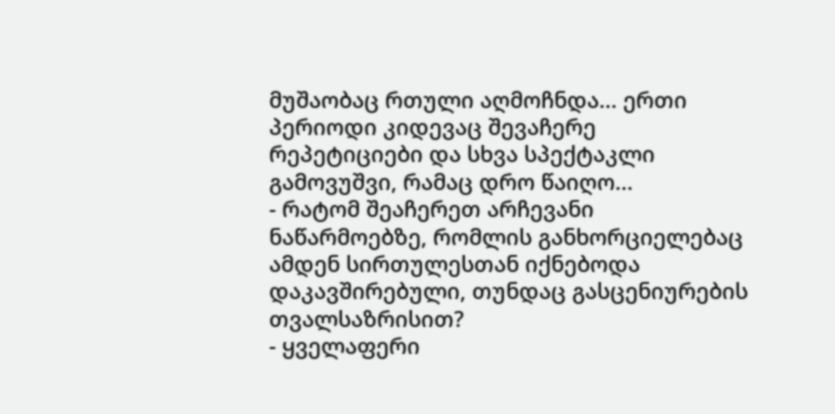მუშაობაც რთული აღმოჩნდა... ერთი პერიოდი კიდევაც შევაჩერე რეპეტიციები და სხვა სპექტაკლი გამოვუშვი, რამაც დრო წაიღო...
- რატომ შეაჩერეთ არჩევანი ნაწარმოებზე, რომლის განხორციელებაც ამდენ სირთულესთან იქნებოდა დაკავშირებული, თუნდაც გასცენიურების თვალსაზრისით?
- ყველაფერი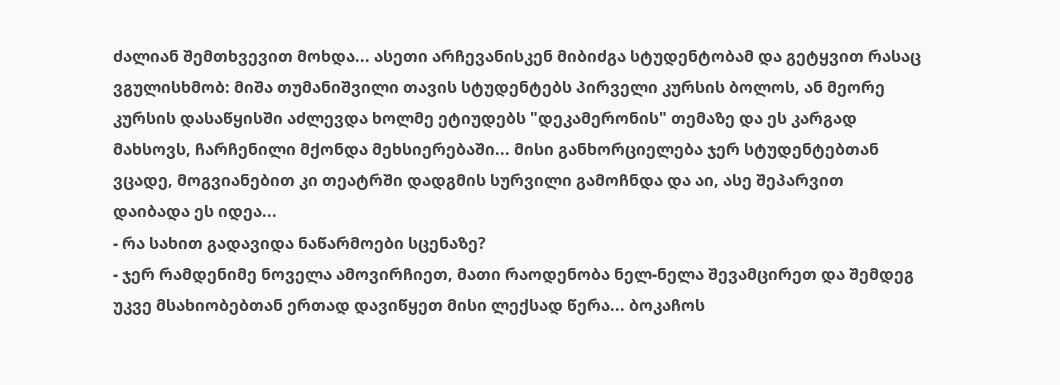ძალიან შემთხვევით მოხდა... ასეთი არჩევანისკენ მიბიძგა სტუდენტობამ და გეტყვით რასაც ვგულისხმობ: მიშა თუმანიშვილი თავის სტუდენტებს პირველი კურსის ბოლოს, ან მეორე კურსის დასაწყისში აძლევდა ხოლმე ეტიუდებს "დეკამერონის" თემაზე და ეს კარგად მახსოვს, ჩარჩენილი მქონდა მეხსიერებაში... მისი განხორციელება ჯერ სტუდენტებთან ვცადე, მოგვიანებით კი თეატრში დადგმის სურვილი გამოჩნდა და აი, ასე შეპარვით დაიბადა ეს იდეა...
- რა სახით გადავიდა ნაწარმოები სცენაზე?
- ჯერ რამდენიმე ნოველა ამოვირჩიეთ, მათი რაოდენობა ნელ-ნელა შევამცირეთ და შემდეგ უკვე მსახიობებთან ერთად დავიწყეთ მისი ლექსად წერა... ბოკაჩოს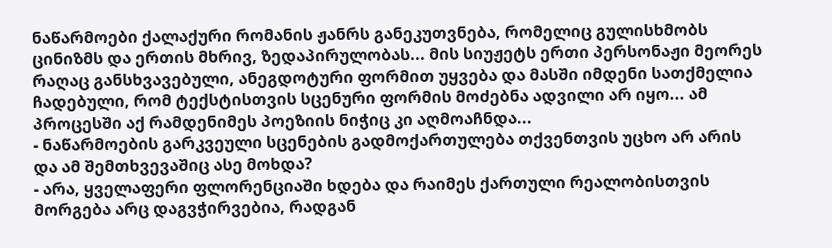ნაწარმოები ქალაქური რომანის ჟანრს განეკუთვნება, რომელიც გულისხმობს ცინიზმს და ერთის მხრივ, ზედაპირულობას... მის სიუჟეტს ერთი პერსონაჟი მეორეს რაღაც განსხვავებული, ანეგდოტური ფორმით უყვება და მასში იმდენი სათქმელია ჩადებული, რომ ტექსტისთვის სცენური ფორმის მოძებნა ადვილი არ იყო... ამ პროცესში აქ რამდენიმეს პოეზიის ნიჭიც კი აღმოაჩნდა...
- ნაწარმოების გარკვეული სცენების გადმოქართულება თქვენთვის უცხო არ არის და ამ შემთხვევაშიც ასე მოხდა?
- არა, ყველაფერი ფლორენციაში ხდება და რაიმეს ქართული რეალობისთვის მორგება არც დაგვჭირვებია, რადგან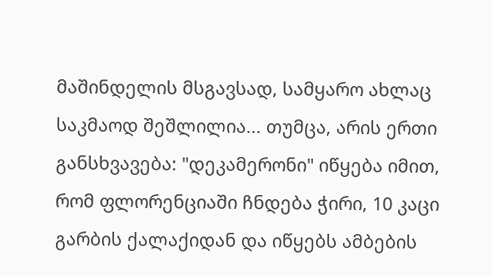მაშინდელის მსგავსად, სამყარო ახლაც საკმაოდ შეშლილია... თუმცა, არის ერთი განსხვავება: "დეკამერონი" იწყება იმით, რომ ფლორენციაში ჩნდება ჭირი, 10 კაცი გარბის ქალაქიდან და იწყებს ამბების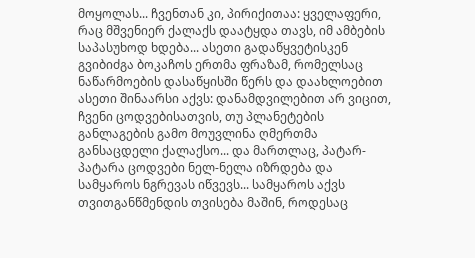მოყოლას... ჩვენთან კი, პირიქითაა: ყველაფერი, რაც მშვენიერ ქალაქს დაატყდა თავს, იმ ამბების საპასუხოდ ხდება... ასეთი გადაწყვეტისკენ გვიბიძგა ბოკაჩოს ერთმა ფრაზამ, რომელსაც ნაწარმოების დასაწყისში წერს და დაახლოებით ასეთი შინაარსი აქვს: დანამდვილებით არ ვიცით, ჩვენი ცოდვებისათვის, თუ პლანეტების განლაგების გამო მოუვლინა ღმერთმა განსაცდელი ქალაქსო... და მართლაც, პატარ-პატარა ცოდვები ნელ-ნელა იზრდება და სამყაროს ნგრევას იწვევს... სამყაროს აქვს თვითგანწმენდის თვისება მაშინ, როდესაც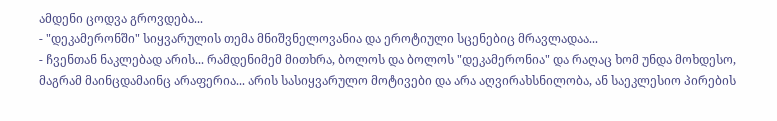ამდენი ცოდვა გროვდება...
- "დეკამერონში" სიყვარულის თემა მნიშვნელოვანია და ეროტიული სცენებიც მრავლადაა...
- ჩვენთან ნაკლებად არის... რამდენიმემ მითხრა, ბოლოს და ბოლოს "დეკამერონია" და რაღაც ხომ უნდა მოხდესო, მაგრამ მაინცდამაინც არაფერია... არის სასიყვარულო მოტივები და არა აღვირახსნილობა, ან საეკლესიო პირების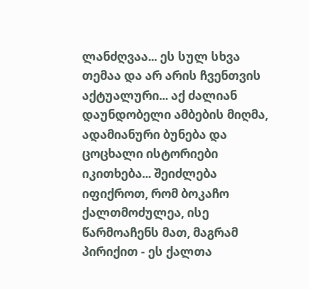ლანძღვაა... ეს სულ სხვა თემაა და არ არის ჩვენთვის აქტუალური... აქ ძალიან დაუნდობელი ამბების მიღმა, ადამიანური ბუნება და ცოცხალი ისტორიები იკითხება... შეიძლება იფიქროთ, რომ ბოკაჩო ქალთმოძულეა, ისე წარმოაჩენს მათ, მაგრამ პირიქით - ეს ქალთა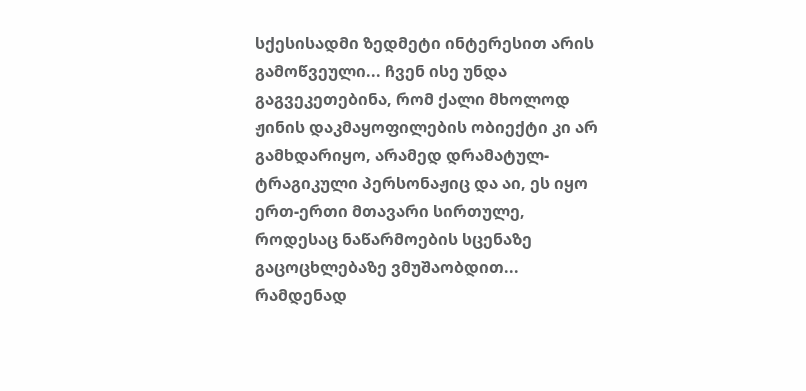სქესისადმი ზედმეტი ინტერესით არის გამოწვეული... ჩვენ ისე უნდა გაგვეკეთებინა, რომ ქალი მხოლოდ ჟინის დაკმაყოფილების ობიექტი კი არ გამხდარიყო, არამედ დრამატულ-ტრაგიკული პერსონაჟიც და აი, ეს იყო ერთ-ერთი მთავარი სირთულე, როდესაც ნაწარმოების სცენაზე გაცოცხლებაზე ვმუშაობდით... რამდენად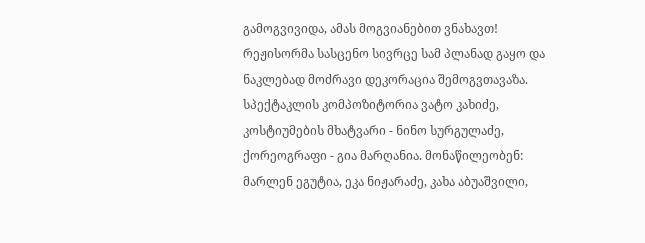გამოგვივიდა, ამას მოგვიანებით ვნახავთ!
რეჟისორმა სასცენო სივრცე სამ პლანად გაყო და ნაკლებად მოძრავი დეკორაცია შემოგვთავაზა. სპექტაკლის კომპოზიტორია ვატო კახიძე, კოსტიუმების მხატვარი - ნინო სურგულაძე, ქორეოგრაფი - გია მარღანია. მონაწილეობენ: მარლენ ეგუტია, ეკა ნიჟარაძე, კახა აბუაშვილი,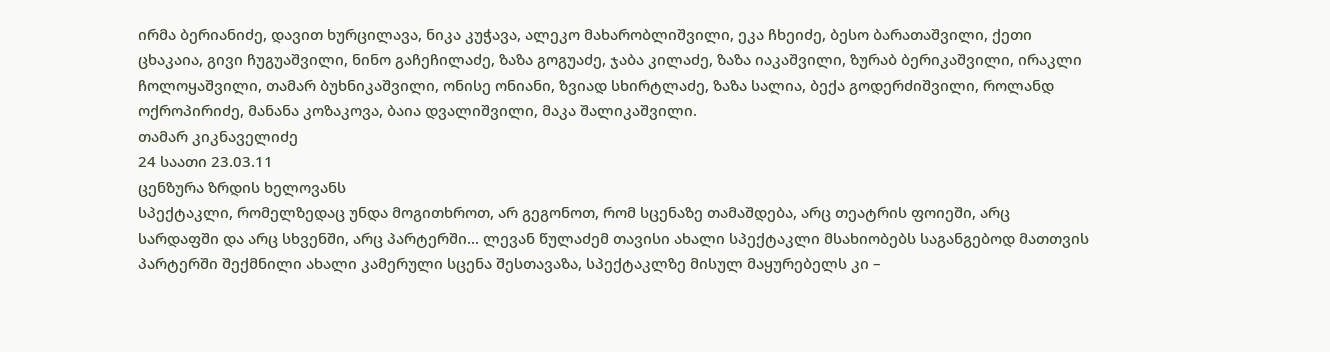ირმა ბერიანიძე, დავით ხურცილავა, ნიკა კუჭავა, ალეკო მახარობლიშვილი, ეკა ჩხეიძე, ბესო ბარათაშვილი, ქეთი ცხაკაია, გივი ჩუგუაშვილი, ნინო გაჩეჩილაძე, ზაზა გოგუაძე, ჯაბა კილაძე, ზაზა იაკაშვილი, ზურაბ ბერიკაშვილი, ირაკლი ჩოლოყაშვილი, თამარ ბუხნიკაშვილი, ონისე ონიანი, ზვიად სხირტლაძე, ზაზა სალია, ბექა გოდერძიშვილი, როლანდ ოქროპირიძე, მანანა კოზაკოვა, ბაია დვალიშვილი, მაკა შალიკაშვილი.
თამარ კიკნაველიძე
24 საათი 23.03.11
ცენზურა ზრდის ხელოვანს
სპექტაკლი, რომელზედაც უნდა მოგითხროთ, არ გეგონოთ, რომ სცენაზე თამაშდება, არც თეატრის ფოიეში, არც სარდაფში და არც სხვენში, არც პარტერში... ლევან წულაძემ თავისი ახალი სპექტაკლი მსახიობებს საგანგებოდ მათთვის პარტერში შექმნილი ახალი კამერული სცენა შესთავაზა, სპექტაკლზე მისულ მაყურებელს კი –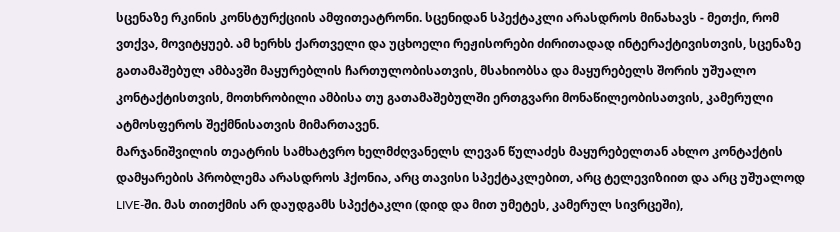სცენაზე რკინის კონსტურქციის ამფითეატრონი. სცენიდან სპექტაკლი არასდროს მინახავს - მეთქი, რომ ვთქვა, მოვიტყუებ. ამ ხერხს ქართველი და უცხოელი რეჟისორები ძირითადად ინტერაქტივისთვის, სცენაზე გათამაშებულ ამბავში მაყურებლის ჩართულობისათვის, მსახიობსა და მაყურებელს შორის უშუალო კონტაქტისთვის, მოთხრობილი ამბისა თუ გათამაშებულში ერთგვარი მონაწილეობისათვის, კამერული ატმოსფეროს შექმნისათვის მიმართავენ.
მარჯანიშვილის თეატრის სამხატვრო ხელმძღვანელს ლევან წულაძეს მაყურებელთან ახლო კონტაქტის დამყარების პრობლემა არასდროს ჰქონია, არც თავისი სპექტაკლებით, არც ტელევიზიით და არც უშუალოდ LIVE-ში. მას თითქმის არ დაუდგამს სპექტაკლი (დიდ და მით უმეტეს, კამერულ სივრცეში),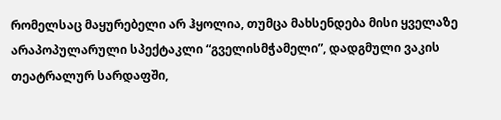რომელსაც მაყურებელი არ ჰყოლია, თუმცა მახსენდება მისი ყველაზე არაპოპულარული სპექტაკლი “გველისმჭამელი”, დადგმული ვაკის თეატრალურ სარდაფში,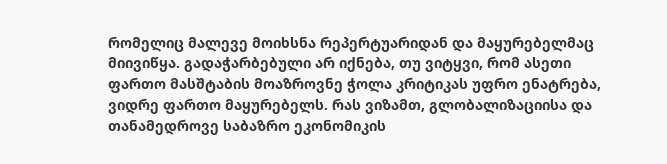რომელიც მალევე მოიხსნა რეპერტუარიდან და მაყურებელმაც მიივიწყა. გადაჭარბებული არ იქნება, თუ ვიტყვი, რომ ასეთი ფართო მასშტაბის მოაზროვნე ჭოლა კრიტიკას უფრო ენატრება, ვიდრე ფართო მაყურებელს. რას ვიზამთ, გლობალიზაციისა და თანამედროვე საბაზრო ეკონომიკის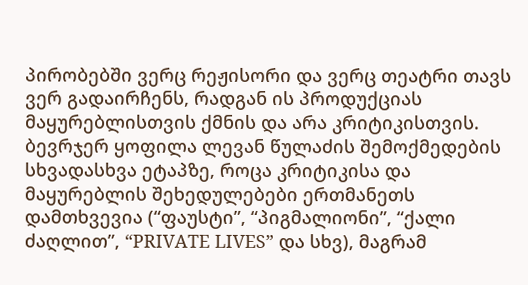პირობებში ვერც რეჟისორი და ვერც თეატრი თავს ვერ გადაირჩენს, რადგან ის პროდუქციას მაყურებლისთვის ქმნის და არა კრიტიკისთვის. ბევრჯერ ყოფილა ლევან წულაძის შემოქმედების სხვადასხვა ეტაპზე, როცა კრიტიკისა და მაყურებლის შეხედულებები ერთმანეთს დამთხვევია (“ფაუსტი”, “პიგმალიონი”, “ქალი ძაღლით”, “PRIVATE LIVES” და სხვ), მაგრამ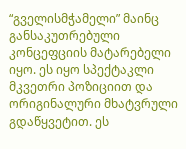“გველისმჭამელი” მაინც განსაკუთრებული კონცეფციის მატარებელი იყო. ეს იყო სპექტაკლი მკვეთრი პოზიციით და ორიგინალური მხატვრული გდაწყვეტით. ეს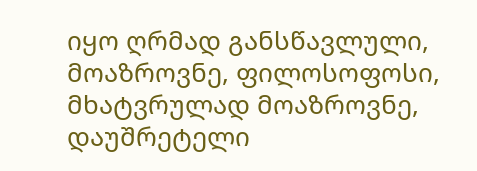იყო ღრმად განსწავლული, მოაზროვნე, ფილოსოფოსი, მხატვრულად მოაზროვნე, დაუშრეტელი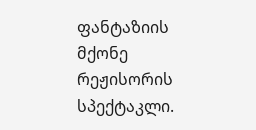ფანტაზიის მქონე რეჟისორის სპექტაკლი.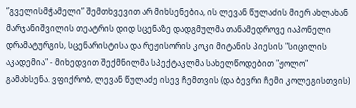“გველისმჭამელი” შემთხვევით არ მიხსენებია, ის ლევან წულაძის მიერ ახლახან მარჯანიშვილის თეატრის დიდ სცენაზე დადგმულმა თანამედროვე იაპონელი დრამატურგის, სცენარისტისა და რეჟისორის კოკი მიტანის პიესის "სიცილის აკადემია" - მიხედვით შექმნილმა სპექტაკლმა სახელწოდებით "ჟოლო" გამახსენა. ვფიქრობ, ლევან წულაძე ისევ ჩემთვის (და ბევრი ჩემი კოლეგისთვის)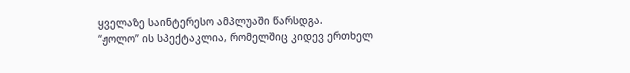ყველაზე საინტერესო ამპლუაში წარსდგა.
“ჟოლო” ის სპექტაკლია, რომელშიც კიდევ ერთხელ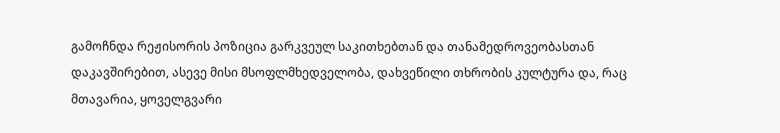გამოჩნდა რეჟისორის პოზიცია გარკვეულ საკითხებთან და თანამედროვეობასთან დაკავშირებით, ასევე მისი მსოფლმხედველობა, დახვეწილი თხრობის კულტურა და, რაც მთავარია, ყოველგვარი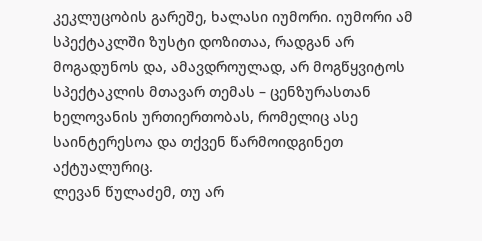კეკლუცობის გარეშე, ხალასი იუმორი. იუმორი ამ სპექტაკლში ზუსტი დოზითაა, რადგან არ მოგადუნოს და, ამავდროულად, არ მოგწყვიტოს სპექტაკლის მთავარ თემას – ცენზურასთან ხელოვანის ურთიერთობას, რომელიც ასე საინტერესოა და თქვენ წარმოიდგინეთ აქტუალურიც.
ლევან წულაძემ, თუ არ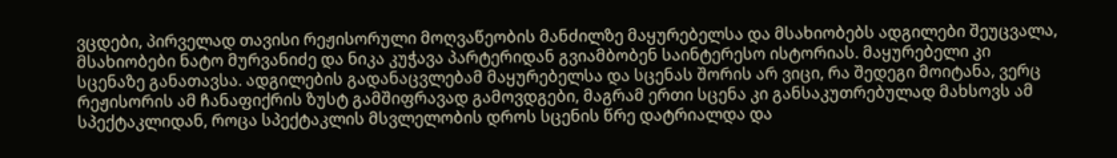ვცდები, პირველად თავისი რეჟისორული მოღვაწეობის მანძილზე მაყურებელსა და მსახიობებს ადგილები შეუცვალა, მსახიობები ნატო მურვანიძე და ნიკა კუჭავა პარტერიდან გვიამბობენ საინტერესო ისტორიას. მაყურებელი კი სცენაზე განათავსა. ადგილების გადანაცვლებამ მაყურებელსა და სცენას შორის არ ვიცი, რა შედეგი მოიტანა, ვერც რეჟისორის ამ ჩანაფიქრის ზუსტ გამშიფრავად გამოვდგები, მაგრამ ერთი სცენა კი განსაკუთრებულად მახსოვს ამ სპექტაკლიდან, როცა სპექტაკლის მსვლელობის დროს სცენის წრე დატრიალდა და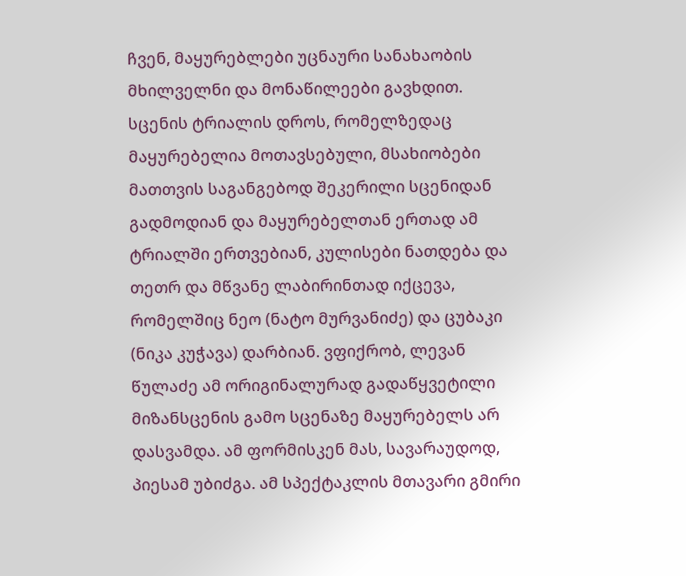ჩვენ, მაყურებლები უცნაური სანახაობის მხილველნი და მონაწილეები გავხდით. სცენის ტრიალის დროს, რომელზედაც მაყურებელია მოთავსებული, მსახიობები მათთვის საგანგებოდ შეკერილი სცენიდან გადმოდიან და მაყურებელთან ერთად ამ ტრიალში ერთვებიან, კულისები ნათდება და თეთრ და მწვანე ლაბირინთად იქცევა, რომელშიც ნეო (ნატო მურვანიძე) და ცუბაკი (ნიკა კუჭავა) დარბიან. ვფიქრობ, ლევან წულაძე ამ ორიგინალურად გადაწყვეტილი მიზანსცენის გამო სცენაზე მაყურებელს არ დასვამდა. ამ ფორმისკენ მას, სავარაუდოდ, პიესამ უბიძგა. ამ სპექტაკლის მთავარი გმირი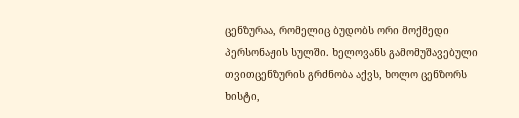ცენზურაა, რომელიც ბუდობს ორი მოქმედი პერსონაჟის სულში. ხელოვანს გამომუშავებული თვითცენზურის გრძნობა აქვს, ხოლო ცენზორს ხისტი,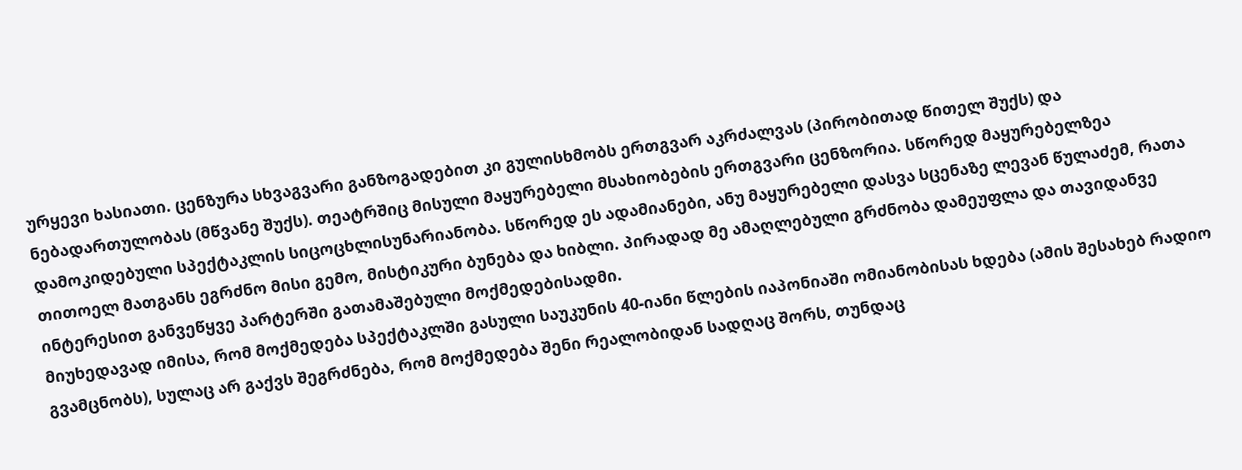ურყევი ხასიათი. ცენზურა სხვაგვარი განზოგადებით კი გულისხმობს ერთგვარ აკრძალვას (პირობითად წითელ შუქს) და ნებადართულობას (მწვანე შუქს). თეატრშიც მისული მაყურებელი მსახიობების ერთგვარი ცენზორია. სწორედ მაყურებელზეა დამოკიდებული სპექტაკლის სიცოცხლისუნარიანობა. სწორედ ეს ადამიანები, ანუ მაყურებელი დასვა სცენაზე ლევან წულაძემ, რათა თითოელ მათგანს ეგრძნო მისი გემო, მისტიკური ბუნება და ხიბლი. პირადად მე ამაღლებული გრძნობა დამეუფლა და თავიდანვე ინტერესით განვეწყვე პარტერში გათამაშებული მოქმედებისადმი.
მიუხედავად იმისა, რომ მოქმედება სპექტაკლში გასული საუკუნის 40-იანი წლების იაპონიაში ომიანობისას ხდება (ამის შესახებ რადიო გვამცნობს), სულაც არ გაქვს შეგრძნება, რომ მოქმედება შენი რეალობიდან სადღაც შორს, თუნდაც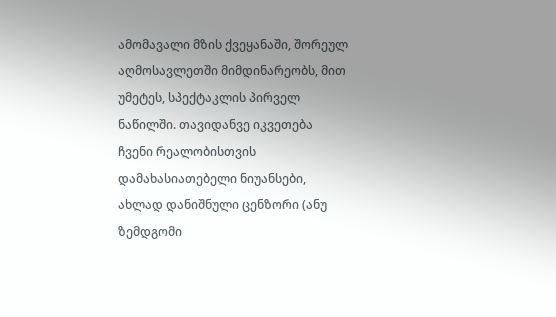ამომავალი მზის ქვეყანაში, შორეულ აღმოსავლეთში მიმდინარეობს, მით უმეტეს, სპექტაკლის პირველ ნაწილში. თავიდანვე იკვეთება ჩვენი რეალობისთვის დამახასიათებელი ნიუანსები, ახლად დანიშნული ცენზორი (ანუ ზემდგომი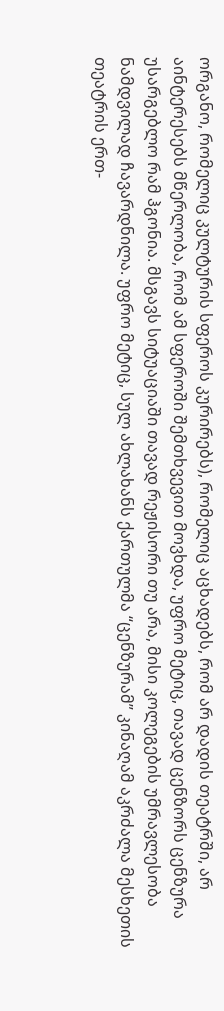ორგანო, რომელიც კულტურის სფეროს კურირებს), რომელიც აცხადებს, რომ არ დადის თეატრში, არ აინტერესებს მწერლობა, რომ ამ სფეროში შემთხვევით მოვხდა, უფრო მეტიც, თავად ცენზორს ცენზურა უსარგებლო რამ ჰგონია. მსგავს სიტუაციაში თავად რეჟისორი თუ არა, მისი კოლეგების უმრავლესობა ნამდვილად ჩავარდნილა. უფრო მეტიც, სულ ახლახანს ქართულმა “ცენზურამ” კინაღამ აკრძალა მესხეთის თეატრის ერთ-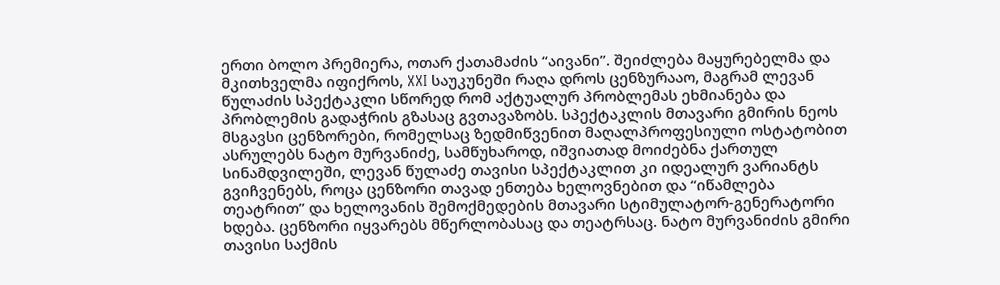ერთი ბოლო პრემიერა, ოთარ ქათამაძის “აივანი”. შეიძლება მაყურებელმა და მკითხველმა იფიქროს, XXI საუკუნეში რაღა დროს ცენზურააო, მაგრამ ლევან წულაძის სპექტაკლი სწორედ რომ აქტუალურ პრობლემას ეხმიანება და პრობლემის გადაჭრის გზასაც გვთავაზობს. სპექტაკლის მთავარი გმირის ნეოს მსგავსი ცენზორები, რომელსაც ზედმიწვენით მაღალპროფესიული ოსტატობით ასრულებს ნატო მურვანიძე, სამწუხაროდ, იშვიათად მოიძებნა ქართულ სინამდვილეში, ლევან წულაძე თავისი სპექტაკლით კი იდეალურ ვარიანტს გვიჩვენებს, როცა ცენზორი თავად ენთება ხელოვნებით და “იწამლება თეატრით” და ხელოვანის შემოქმედების მთავარი სტიმულატორ-გენერატორი ხდება. ცენზორი იყვარებს მწერლობასაც და თეატრსაც. ნატო მურვანიძის გმირი თავისი საქმის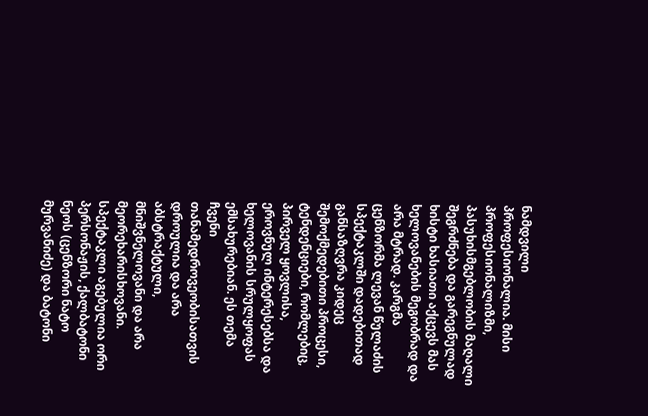ნამდვილი პროფესიონალია. მისი პროფესიონალიზმი, პასუხისმგებლობის მაღალი შეგრძნება და გარეგნულად ხისტი ხასიათი აქცევს მას ხელოვანების მეგობრად და არა მტრად. კარგმა ცენზორმა ლევან წულაძის სპექტაკლში დადებითად განსაზღვრა კიდეც შემოქმედებითი პროცესი, ტენდენციები, რომლებიც, პირველ ყოვლისა, ეროვნულ ინტერესებსა და ხელოვანის სრულყოფას ემსახურებიან. ეს თემა ჩვენი თანამედროვეობისათვის დროულია და არა აბსტრაქტული, მნიშვნელოვანი და არა მეორეხარისხოვანი.
სპექტაკლი აგებულია ორი პერსონაჟის, ქალბატონი ნეოს (ცენზორი ნატო მურვანიძე) და ბატონი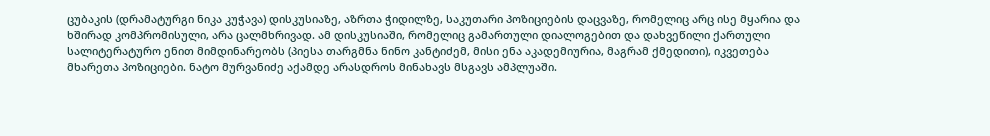ცუბაკის (დრამატურგი ნიკა კუჭავა) დისკუსიაზე, აზრთა ჭიდილზე, საკუთარი პოზიციების დაცვაზე, რომელიც არც ისე მყარია და ხშირად კომპრომისული, არა ცალმხრივად. ამ დისკუსიაში, რომელიც გამართული დიალოგებით და დახვეწილი ქართული სალიტერატურო ენით მიმდინარეობს (პიესა თარგმნა ნინო კანტიძემ, მისი ენა აკადემიურია, მაგრამ ქმედითი), იკვეთება მხარეთა პოზიციები. ნატო მურვანიძე აქამდე არასდროს მინახავს მსგავს ამპლუაში.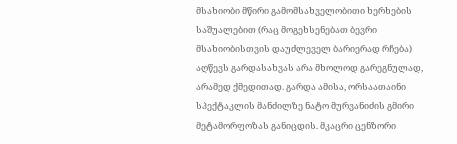მსახიობი მწირი გამომსახველობითი ხერხების საშუალებით (რაც მოგეხსენებათ ბევრი მსახიობისთვის დაუძლეველ ბარიერად რჩება) აღწევს გარდასახვას არა მხოლოდ გარეგნულად, არამედ ქმედითად. გარდა ამისა, ორსაათაინი სპექტაკლის მანძილზე ნატო მურვანიძის გმირი მეტამორფოზას განიცდის. მკაცრი ცენზორი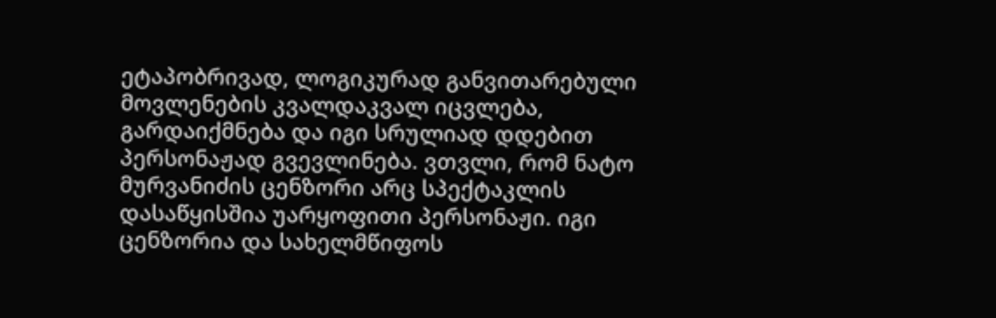ეტაპობრივად, ლოგიკურად განვითარებული მოვლენების კვალდაკვალ იცვლება, გარდაიქმნება და იგი სრულიად დდებით პერსონაჟად გვევლინება. ვთვლი, რომ ნატო მურვანიძის ცენზორი არც სპექტაკლის დასაწყისშია უარყოფითი პერსონაჟი. იგი ცენზორია და სახელმწიფოს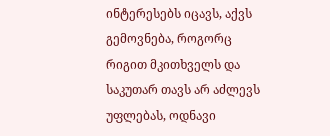ინტერესებს იცავს, აქვს გემოვნება, როგორც რიგით მკითხველს და საკუთარ თავს არ აძლევს უფლებას, ოდნავი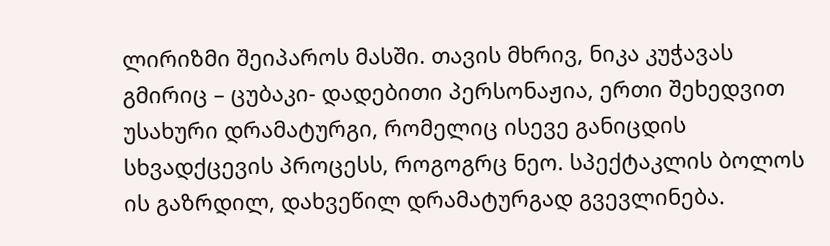ლირიზმი შეიპაროს მასში. თავის მხრივ, ნიკა კუჭავას გმირიც – ცუბაკი- დადებითი პერსონაჟია, ერთი შეხედვით უსახური დრამატურგი, რომელიც ისევე განიცდის სხვადქცევის პროცესს, როგოგრც ნეო. სპექტაკლის ბოლოს ის გაზრდილ, დახვეწილ დრამატურგად გვევლინება.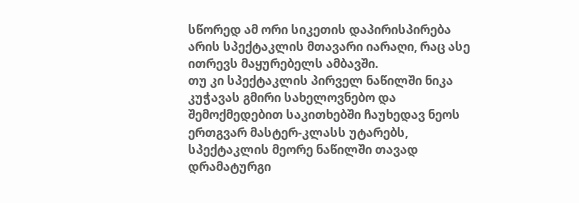სწორედ ამ ორი სიკეთის დაპირისპირება არის სპექტაკლის მთავარი იარაღი, რაც ასე ითრევს მაყურებელს ამბავში.
თუ კი სპექტაკლის პირველ ნაწილში ნიკა კუჭავას გმირი სახელოვნებო და შემოქმედებით საკითხებში ჩაუხედავ ნეოს ერთგვარ მასტერ-კლასს უტარებს, სპექტაკლის მეორე ნაწილში თავად დრამატურგი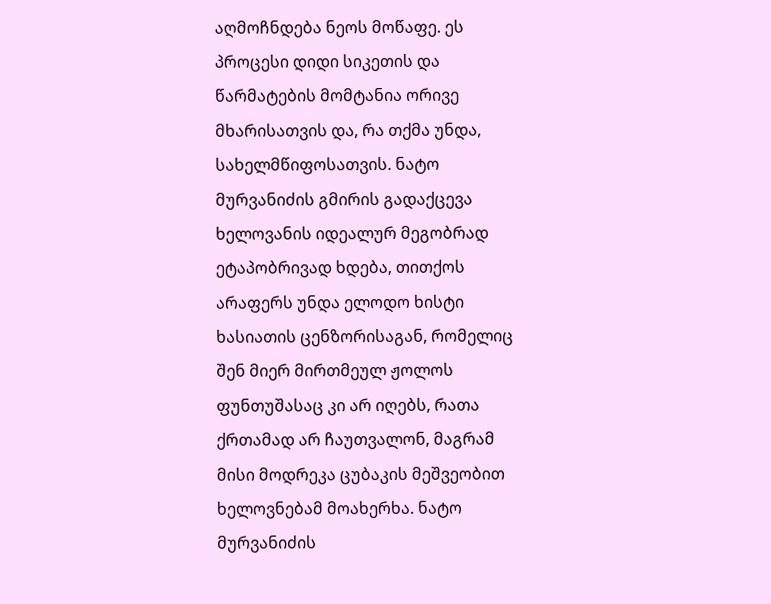აღმოჩნდება ნეოს მოწაფე. ეს პროცესი დიდი სიკეთის და წარმატების მომტანია ორივე მხარისათვის და, რა თქმა უნდა, სახელმწიფოსათვის. ნატო მურვანიძის გმირის გადაქცევა ხელოვანის იდეალურ მეგობრად ეტაპობრივად ხდება, თითქოს არაფერს უნდა ელოდო ხისტი ხასიათის ცენზორისაგან, რომელიც შენ მიერ მირთმეულ ჟოლოს ფუნთუშასაც კი არ იღებს, რათა ქრთამად არ ჩაუთვალონ, მაგრამ მისი მოდრეკა ცუბაკის მეშვეობით ხელოვნებამ მოახერხა. ნატო მურვანიძის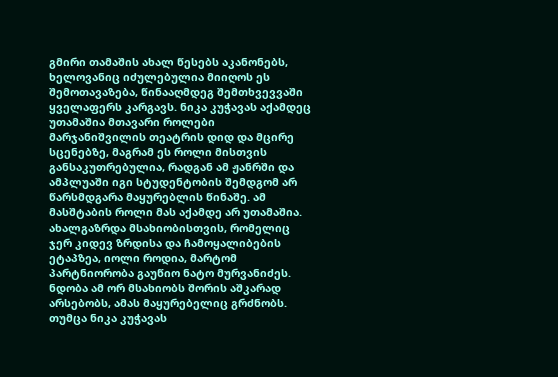გმირი თამაშის ახალ წესებს აკანონებს, ხელოვანიც იძულებულია მიიღოს ეს შემოთავაზება, წინააღმდეგ შემთხვევვაში ყველაფერს კარგავს. ნიკა კუჭავას აქამდეც უთამაშია მთავარი როლები მარჯანიშვილის თეატრის დიდ და მცირე სცენებზე, მაგრამ ეს როლი მისთვის განსაკუთრებულია, რადგან ამ ჟანრში და ამპლუაში იგი სტუდენტობის შემდგომ არ წარსმდგარა მაყურებლის წინაშე. ამ მასშტაბის როლი მას აქამდე არ უთამაშია. ახალგაზრდა მსახიობისთვის, რომელიც ჯერ კიდევ ზრდისა და ჩამოყალიბების ეტაპზეა, იოლი როდია, მარტომ პარტნიორობა გაუწიო ნატო მურვანიძეს. ნდობა ამ ორ მსახიობს შორის აშკარად არსებობს, ამას მაყურებელიც გრძნობს. თუმცა ნიკა კუჭავას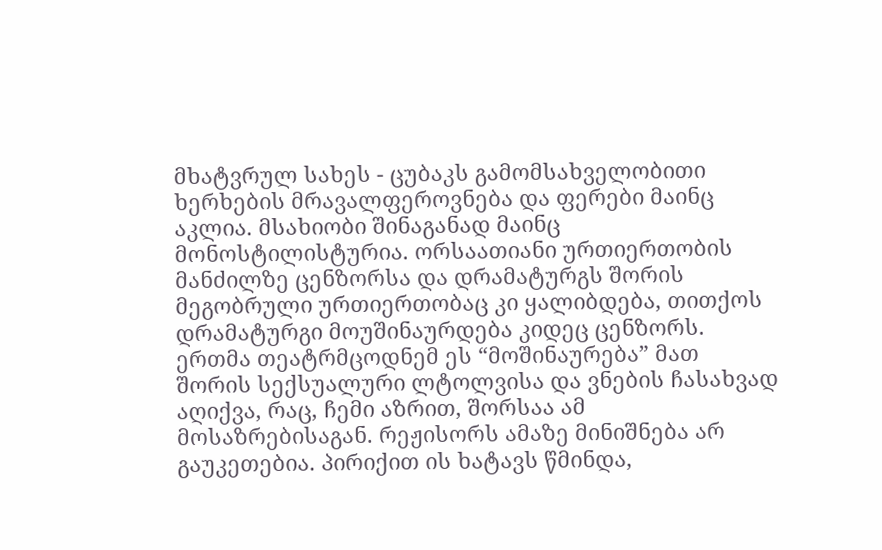მხატვრულ სახეს - ცუბაკს გამომსახველობითი ხერხების მრავალფეროვნება და ფერები მაინც აკლია. მსახიობი შინაგანად მაინც მონოსტილისტურია. ორსაათიანი ურთიერთობის მანძილზე ცენზორსა და დრამატურგს შორის მეგობრული ურთიერთობაც კი ყალიბდება, თითქოს დრამატურგი მოუშინაურდება კიდეც ცენზორს. ერთმა თეატრმცოდნემ ეს “მოშინაურება” მათ შორის სექსუალური ლტოლვისა და ვნების ჩასახვად აღიქვა, რაც, ჩემი აზრით, შორსაა ამ მოსაზრებისაგან. რეჟისორს ამაზე მინიშნება არ გაუკეთებია. პირიქით ის ხატავს წმინდა,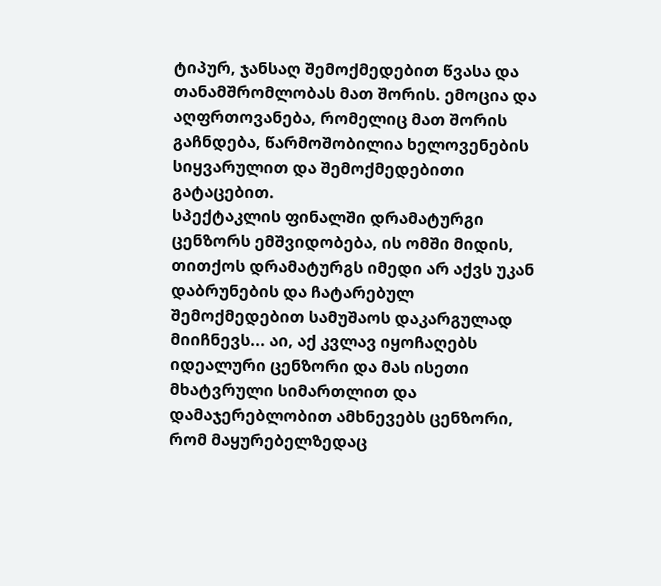ტიპურ, ჯანსაღ შემოქმედებით წვასა და თანამშრომლობას მათ შორის. ემოცია და აღფრთოვანება, რომელიც მათ შორის გაჩნდება, წარმოშობილია ხელოვენების სიყვარულით და შემოქმედებითი გატაცებით.
სპექტაკლის ფინალში დრამატურგი ცენზორს ემშვიდობება, ის ომში მიდის, თითქოს დრამატურგს იმედი არ აქვს უკან დაბრუნების და ჩატარებულ შემოქმედებით სამუშაოს დაკარგულად მიიჩნევს... აი, აქ კვლავ იყოჩაღებს იდეალური ცენზორი და მას ისეთი მხატვრული სიმართლით და დამაჯერებლობით ამხნევებს ცენზორი, რომ მაყურებელზედაც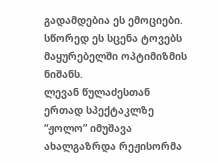გადამდებია ეს ემოციები. სწორედ ეს სცენა ტოვებს მაყურებელში ოპტიმიზმის ნიშანს.
ლევან წულაძესთან ერთად სპექტაკლზე “ჟოლო” იმუშავა ახალგაზრდა რეჟისორმა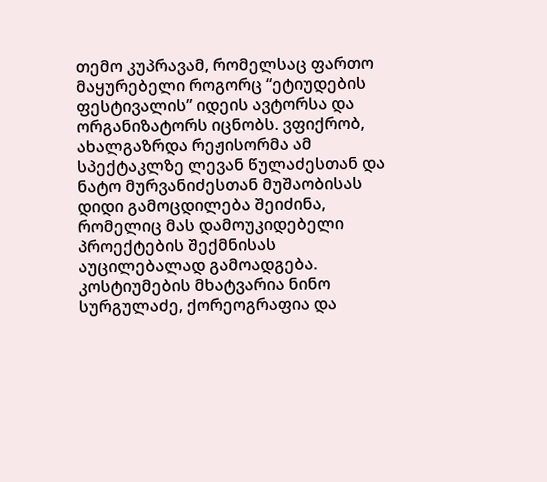თემო კუპრავამ, რომელსაც ფართო მაყურებელი როგორც “ეტიუდების ფესტივალის” იდეის ავტორსა და ორგანიზატორს იცნობს. ვფიქრობ, ახალგაზრდა რეჟისორმა ამ სპექტაკლზე ლევან წულაძესთან და ნატო მურვანიძესთან მუშაობისას დიდი გამოცდილება შეიძინა, რომელიც მას დამოუკიდებელი პროექტების შექმნისას აუცილებალად გამოადგება. კოსტიუმების მხატვარია ნინო სურგულაძე, ქორეოგრაფია და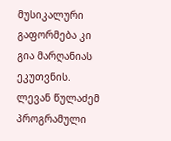მუსიკალური გაფორმება კი გია მარღანიას ეკუთვნის.
ლევან წულაძემ პროგრამული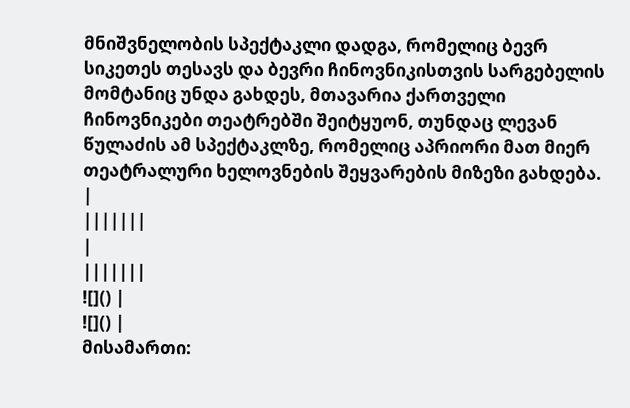მნიშვნელობის სპექტაკლი დადგა, რომელიც ბევრ სიკეთეს თესავს და ბევრი ჩინოვნიკისთვის სარგებელის მომტანიც უნდა გახდეს, მთავარია ქართველი ჩინოვნიკები თეატრებში შეიტყუონ, თუნდაც ლევან წულაძის ამ სპექტაკლზე, რომელიც აპრიორი მათ მიერ თეატრალური ხელოვნების შეყვარების მიზეზი გახდება.
|
|||||||
|
|||||||
![]() |
![]() |
მისამართი: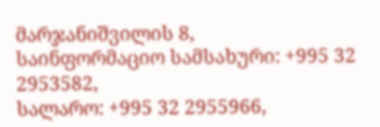მარჯანიშვილის 8,
საინფორმაციო სამსახური: +995 32 2953582,
სალარო: +995 32 2955966,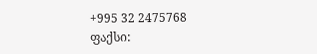+995 32 2475768
ფაქსი: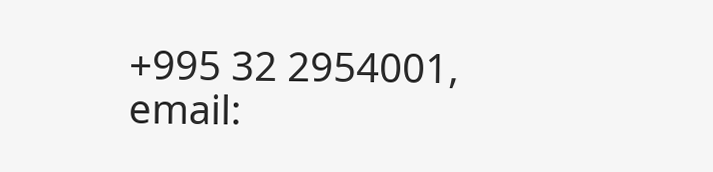+995 32 2954001,
email: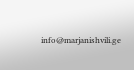info@marjanishvili.ge